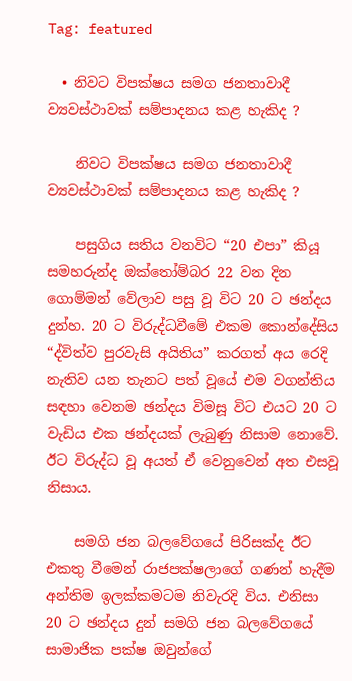Tag: featured

  • නිවට විපක්ෂය සමග ජනතාවාදී ව්‍යවස්ථාවක් සම්පාදනය කළ හැකිද ?

    නිවට විපක්ෂය සමග ජනතාවාදී ව්‍යවස්ථාවක් සම්පාදනය කළ හැකිද ?

    පසුගිය සතිය වනවිට “20 එපා” කියූ සමහරුන්ද ඔක්තෝම්බර 22 වන දින ගොම්මන් වේලාව පසු වූ විට 20 ට ඡන්දය දුන්හ. 20 ට විරුද්ධවීමේ එකම කොන්දේසිය “ද්විත්ව පුරවැසි අයිතිය” කරගත් අය රෙදි නැතිව යන තැනට පත් වූයේ එම වගන්තිය සඳහා වෙනම ඡන්දය විමසූ විට එයට 20 ට වැඩිය එක ඡන්දයක් ලැබුණු නිසාම නොවේ. ඊට විරුද්ධ වූ අයත් ඒ වෙනුවෙන් අත එසවූ නිසාය.

    සමගි ජන බලවේගයේ පිරිසක්ද ඊට එකතු වීමෙන් රාජපක්ෂලාගේ ගණන් හැදීම අන්තිම ඉලක්කමටම නිවැරදි විය. එනිසා 20 ට ඡන්දය දුන් සමගි ජන බලවේගයේ සාමාජික පක්ෂ ඔවුන්ගේ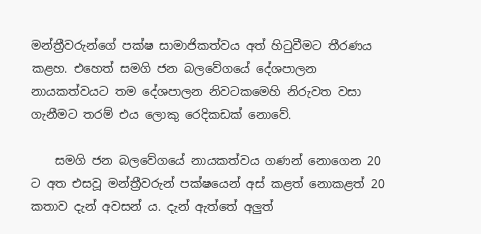මන්ත්‍රීවරුන්ගේ පක්ෂ සාමාජිකත්වය අත් හිටුවීමට තීරණය කළහ. එහෙත් සමගි ජන බලවේගයේ දේශපාලන නායකත්වයට තම දේශපාලන නිවටකමෙහි නිරුවත වසා ගැනීමට තරම් එය ලොකු රෙදිකඩක් නොවේ.

    සමගි ජන බලවේගයේ නායකත්වය ගණන් නොගෙන 20 ට අත එසවූ මන්ත්‍රීවරුන් පක්ෂයෙන් අස් කළත් නොකළත් 20 කතාව දැන් අවසන් ය. දැන් ඇත්තේ අලුත්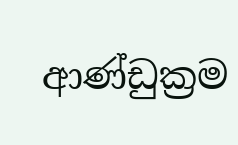ආණ්ඩුක්‍රම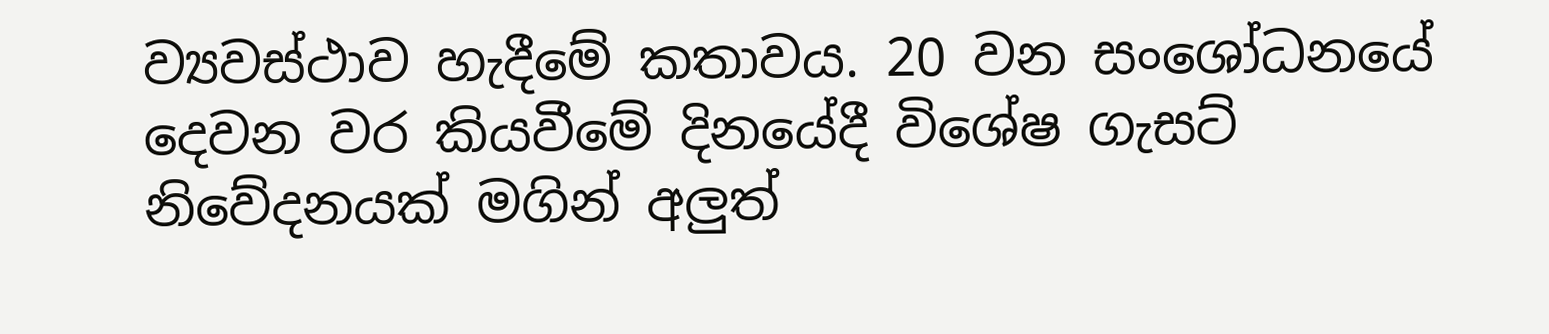ව්‍යවස්ථාව හැදීමේ කතාවය. 20 වන සංශෝධනයේ දෙවන වර කියවීමේ දිනයේදී විශේෂ ගැසට් නිවේදනයක් මගින් අලුත්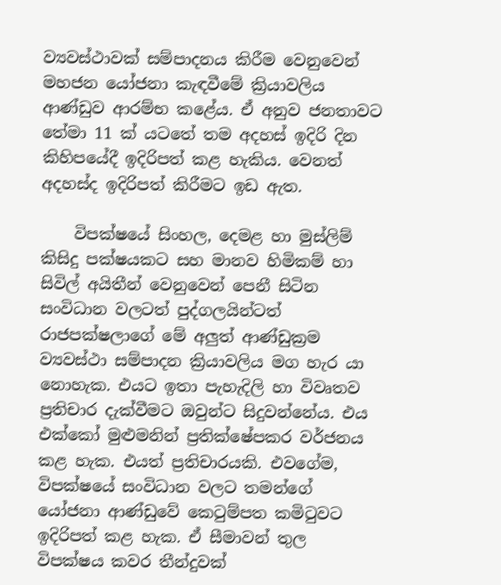ව්‍යවස්ථාවක් සම්පාදනය කිරීම වෙනුවෙන් මහජන යෝජනා කැඳවීමේ ක්‍රියාවලිය ආණ්ඩුව ආරම්භ කළේය. ඒ අනුව ජනතාවට තේමා 11 ක් යටතේ තම අදහස් ඉදිරි දින කිහිපයේදී ඉදිරිපත් කළ හැකිය. වෙනත් අදහස්ද ඉදිරිපත් කිරීමට ඉඩ ඇත.

    විපක්ෂයේ සිංහල, දෙමළ හා මුස්ලිම් කිසිදු පක්ෂයකට සහ මානව හිමිකම් හා සිවිල් අයිතීන් වෙනුවෙන් පෙනී සිටින සංවිධාන වලටත් පුද්ගලයින්ටත් රාජපක්ෂලාගේ මේ අලුත් ආණ්ඩුක්‍රම ව්‍යවස්ථා සම්පාදන ක්‍රියාවලිය මග හැර යා නොහැක. එයට ඉතා පැහැදිලි හා විවෘතව ප්‍රතිචාර දැක්වීමට ඔවුන්ට සිදුවන්නේය. එය එක්කෝ මුළුමනින් ප්‍රතික්ෂේපකර වර්ජනය කළ හැක. එයත් ප්‍රතිචාරයකි. එවගේම, විපක්ෂයේ සංවිධාන වලට තමන්ගේ යෝජනා ආණ්ඩුවේ කෙටුම්පත කමිටුවට ඉදිරිපත් කළ හැක. ඒ සීමාවන් තුල විපක්ෂය කවර තීන්දුවක්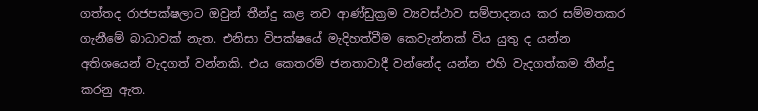ගත්තද රාජපක්ෂලාට ඔවුන් තීන්දු කළ නව ආණ්ඩුක්‍රම ව්‍යවස්ථාව සම්පාදනය කර සම්මතකර ගැනීමේ බාධාවක් නැත. එනිසා විපක්ෂයේ මැදිහත්වීම කෙවැන්නක් විය යුතු ද යන්න අතිශයෙන් වැදගත් වන්නකි. එය කෙතරම් ජනතාවාදී වන්නේද යන්න එහි වැදගත්කම තීන්දු කරනු ඇත.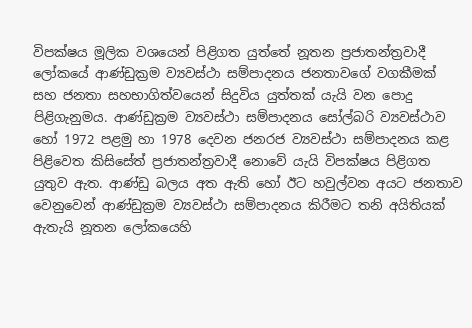විපක්ෂය මූලික වශයෙන් පිළිගත යුත්තේ නූතන ප්‍රජාතන්ත්‍රවාදී ලෝකයේ ආණ්ඩුක්‍රම ව්‍යවස්ථා සම්පාදනය ජනතාවගේ වගකීමක් සහ ජනතා සහභාගිත්වයෙන් සිදුවිය යුත්තක් යැයි වන පොදු පිළිගැනුමය. ආණ්ඩුක්‍රම ව්‍යවස්ථා සම්පාදනය සෝල්බරි ව්‍යවස්ථාව හෝ 1972 පළමු හා 1978 දෙවන ජනරජ ව්‍යවස්ථා සම්පාදනය කළ පිළිවෙත කිසිසේත් ප්‍රජාතන්ත්‍රවාදී නොවේ යැයි විපක්ෂය පිළිගත යුතුව ඇත. ආණ්ඩු බලය අත ඇති හෝ ඊට හවුල්වන අයට ජනතාව වෙනුවෙන් ආණ්ඩුක්‍රම ව්‍යවස්ථා සම්පාදනය කිරීමට තනි අයිතියක් ඇතැයි නූතන ලෝකයෙහි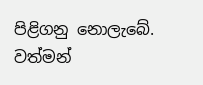පිළිගනු නොලැබේ. වත්මන්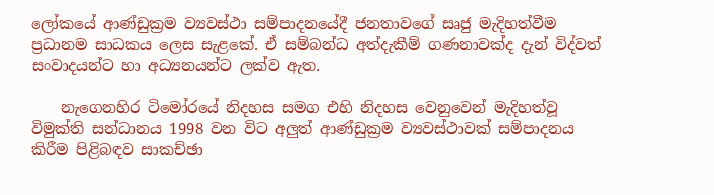ලෝකයේ ආණ්ඩුක්‍රම ව්‍යවස්ථා සම්පාදනයේදී ජනතාවගේ සෘජු මැදිහත්වීම ප්‍රධානම සාධකය ලෙස සැළකේ. ඒ සම්බන්ධ අත්දැකීම් ගණනාවක්ද දැන් විද්වත් සංවාදයන්ට හා අධ්‍යනයන්ට ලක්ව ඇත.

    නැගෙනහිර ටිමෝරයේ නිදහස සමග එහි නිදහස වෙනුවෙන් මැදිහත්වූ විමුක්ති සන්ධානය 1998 වන විට අලුත් ආණ්ඩුක්‍රම ව්‍යවස්ථාවක් සම්පාදනය කිරීම පිළිබඳව සාකච්ඡා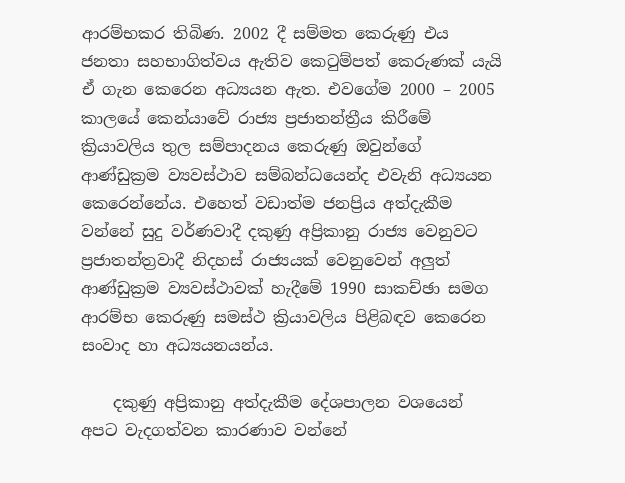ආරම්භකර තිබිණ. 2002 දී සම්මත කෙරුණු එය ජනතා සහභාගිත්වය ඇතිව කෙටුම්පත් කෙරුණක් යැයි ඒ ගැන කෙරෙන අධ්‍යයන ඇත. එවගේම 2000 – 2005 කාලයේ කෙන්යාවේ රාජ්‍ය ප්‍රජාතන්ත්‍රීය කිරීමේ ක්‍රියාවලිය තුල සම්පාදනය කෙරුණු ඔවුන්ගේ ආණ්ඩුක්‍රම ව්‍යවස්ථාව සම්බන්ධයෙන්ද එවැනි අධ්‍යයන කෙරෙන්නේය. එහෙත් වඩාත්ම ජනප්‍රිය අත්දැකීම වන්නේ සුදු වර්ණවාදී දකුණු අප්‍රිකානු රාජ්‍ය වෙනුවට ප්‍රජාතන්ත්‍රවාදී නිදහස් රාජ්‍යයක් වෙනුවෙන් අලුත් ආණ්ඩුක්‍රම ව්‍යවස්ථාවක් හැදීමේ 1990 සාකච්ඡා සමග ආරම්භ කෙරුණු සමස්ථ ක්‍රියාවලිය පිළිබඳව කෙරෙන සංවාද හා අධ්‍යයනයන්ය.

    දකුණු අප්‍රිකානු අත්දැකීම දේශපාලන වශයෙන් අපට වැදගත්වන කාරණාව වන්නේ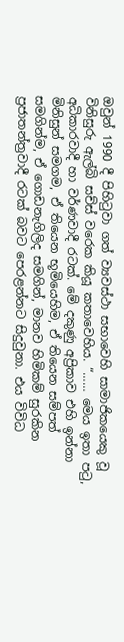ඔවුන් 1990 දී පිහිටුවා ගත් ව්‍යවස්ථා සභාවෙහි සාමාජිකයෙකු වූ විනිසුරු ඇල්බි සච්ස් වරෙක කියූ කතාවෙහිය. “…… මෙය ඉතා පටු, අධිකාරවාදී හා වර්ණවාදී රටක්. මේ දකුණු අප්‍රිකාව එහි ඉන්නා මිනිසුන් සමගම, ඒ තියෙන භූමියෙහිම, ඒ තියෙන සම්පත් සමගින්ම, ඒ ගොඩනැගිලිද සමගින්, මානව හිමිකම් සුරකින ප්‍රජාතන්ත්‍රවාදී රටක් බවට පෙරළන්නට සිදුවුනා. එය විවිධ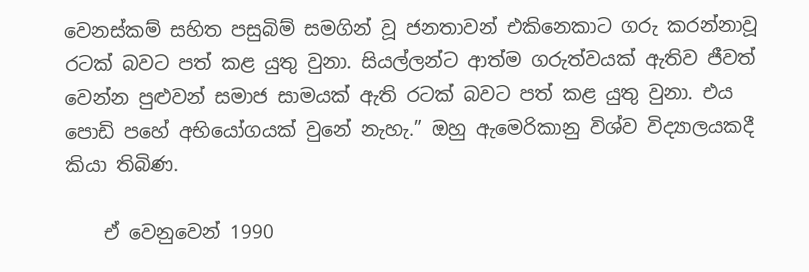වෙනස්කම් සහිත පසුබිම් සමගින් වූ ජනතාවන් එකිනෙකාට ගරු කරන්නාවූ රටක් බවට පත් කළ යුතු වුනා. සියල්ලන්ට ආත්ම ගරුත්වයක් ඇතිව ජීවත් වෙන්න පුළුවන් සමාජ සාමයක් ඇති රටක් බවට පත් කළ යුතු වුනා. එය පොඩි පහේ අභියෝගයක් වුනේ නැහැ.” ඔහු ඇමෙරිකානු විශ්ව විද්‍යාලයකදී කියා තිබිණ.

    ඒ වෙනුවෙන් 1990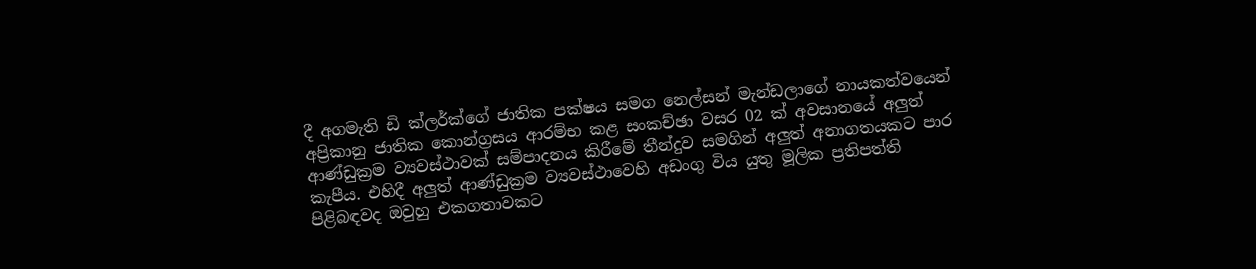දී අගමැති ඩි ක්ලර්ක්ගේ ජාතික පක්ෂය සමග නෙල්සන් මැන්ඩලාගේ නායකත්වයෙන් අප්‍රිකානු ජාතික කොන්ග්‍රසය ආරම්භ කළ සංකච්ඡා වසර 02 ක් අවසානයේ අලුත් ආණ්ඩුක්‍රම ව්‍යවස්ථාවක් සම්පාදනය කිරීමේ තීන්දුව සමගින් අලුත් අනාගතයකට පාර කැපීය. එහිදී අලුත් ආණ්ඩුක්‍රම ව්‍යවස්ථාවෙහි අඩංගු විය යුතු මූලික ප්‍රතිපත්ති පිළිබඳවද ඔවුහු එකගතාවකට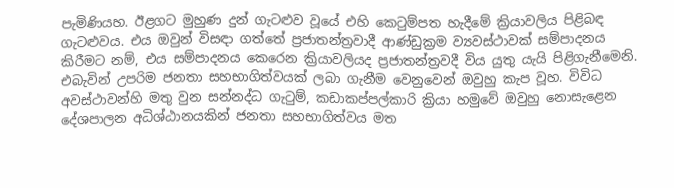පැමිණියහ. ඊළගට මුහුණ දුන් ගැටළුව වූයේ එහි කෙටුම්පත හැදීමේ ක්‍රියාවලිය පිළිබඳ ගැටළුවය. එය ඔවුන් විසඳා ගත්තේ ප්‍රජාතන්ත්‍රවාදී ආණ්ඩුක්‍රම ව්‍යවස්ථාවක් සම්පාදනය කිරීමට නම්, එය සම්පාදනය කෙරෙන ක්‍රියාවලියද ප්‍රජාතන්ත්‍රවදී විය යුතු යැයි පිළිගැනීමෙනි. එබැවින් උපරිම ජනතා සහභාගිත්වයක් ලබා ගැනීම වෙනුවෙන් ඔවුහු කැප වූහ. විවිධ අවස්ථාවන්හි මතු වුන සන්නද්ධ ගැටුම්, කඩාකප්පල්කාරි ක්‍රියා හමුවේ ඔවුහු නොසැළෙන දේශපාලන අධිශ්ඨානයකින් ජනතා සහභාගිත්වය මත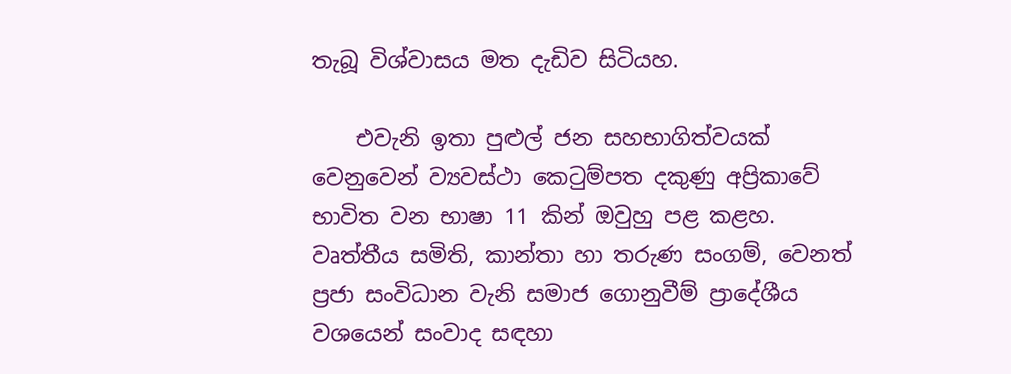තැබූ විශ්වාසය මත දැඩිව සිටියහ.

    එවැනි ඉතා පුළුල් ජන සහභාගිත්වයක් වෙනුවෙන් ව්‍යවස්ථා කෙටුම්පත දකුණු අප්‍රිකාවේ භාවිත වන භාෂා 11 කින් ඔවුහු පළ කළහ. වෘත්තීය සමිති, කාන්තා හා තරුණ සංගම්, වෙනත් ප්‍රජා සංවිධාන වැනි සමාජ ගොනුවීම් ප්‍රාදේශීය වශයෙන් සංවාද සඳහා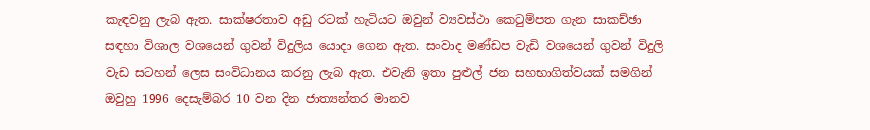කැඳවනු ලැබ ඇත. සාක්ෂරතාව අඩු රටක් හැටියට ඔවුන් ව්‍යවස්ථා කෙටුම්පත ගැන සාකච්ඡා සඳහා විශාල වශයෙන් ගුවන් විදුලිය යොදා ගෙන ඇත. සංවාද මණ්ඩප වැඩි වශයෙන් ගුවන් විදුලි වැඩ සටහන් ලෙස සංවිධානය කරනු ලැබ ඇත. එවැනි ඉතා පුළුල් ජන සහභාගිත්වයක් සමගින් ඔවුහු 1996 දෙසැම්බර 10 වන දින ජාත්‍යන්තර මානව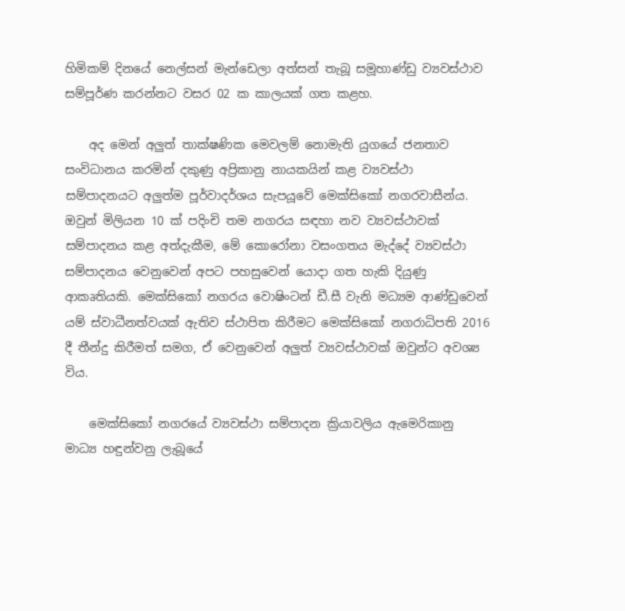හිමිකම් දිනයේ නෙල්සන් මැන්ඩෙලා අත්සන් තැබූ සමූහාණ්ඩු ව්‍යවස්ථාව සම්පූර්ණ කරන්නට වසර 02 ක කාලයක් ගත කළහ.

    අද මෙන් අලුත් තාක්ෂණික මෙවලම් නොමැති යුගයේ ජනතාව සංවිධානය කරමින් දකුණු අප්‍රිකානු නායකයින් කළ ව්‍යවස්ථා සම්පාදනයට අලුත්ම පූර්වාදර්ශය සැපයූවේ මෙක්සිකෝ නගරවාසීන්ය. ඔවුන් මිලියන 10 ක් පදිංචි තම නගරය සඳහා නව ව්‍යවස්ථාවක් සම්පාදනය කළ අත්දැකීම, මේ කොරෝනා වසංගතය මැද්දේ ව්‍යවස්ථා සම්පාදනය වෙනුවෙන් අපට පහසුවෙන් යොදා ගත හැකි දියුණු ආකෘතියකි. මෙක්සිකෝ නගරය වොෂිංටන් ඩී.සී වැනි මධ්‍යම ආණ්ඩුවෙන් යම් ස්වාධීනත්වයක් ඇතිව ස්ථාපිත කිරීමට මෙක්සිකෝ නගරාධිපති 2016 දී තීන්දු කිරීමත් සමග, ඒ වෙනුවෙන් අලුත් ව්‍යවස්ථාවක් ඔවුන්ට අවශ්‍ය විය.

    මෙක්සිකෝ නගරයේ ව්‍යවස්ථා සම්පාදන ක්‍රියාවලිය ඇමෙරිකානු මාධ්‍ය හඳුන්වනු ලැබූයේ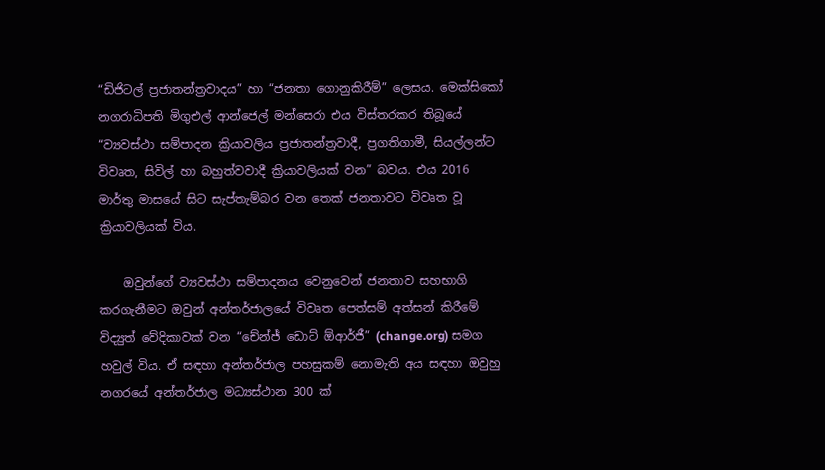“ඩිජිටල් ප්‍රජාතන්ත්‍රවාදය” හා “ජනතා ගොනුකිරීම්” ලෙසය. මෙක්සිකෝ නගරාධිපති මිගුඑල් ආන්ජෙල් මන්සෙරා එය විස්තරකර තිබූයේ “ව්‍යවස්ථා සම්පාදන ක්‍රියාවලිය ප්‍රජාතන්ත්‍රවාදී, ප්‍රගතිගාමී, සියල්ලන්ට විවෘත, සිවිල් හා බහුත්වවාදී ක්‍රියාවලියක් වන” බවය. එය 2016 මාර්තු මාසයේ සිට සැප්තැම්බර වන තෙක් ජනතාවට විවෘත වූ ක්‍රියාවලියක් විය.

    ඔවුන්ගේ ව්‍යවස්ථා සම්පාදනය වෙනුවෙන් ජනතාව සහභාගි කරගැනීමට ඔවුන් අන්තර්ජාලයේ විවෘත පෙත්සම් අත්සන් කිරීමේ විද්‍යුත් වේදිකාවක් වන “චේන්ජ් ඩොට් ඕආර්ජී” (change.org) සමග හවුල් විය. ඒ සඳහා අන්තර්ජාල පහසුකම් නොමැති අය සඳහා ඔවුහු නගරයේ අන්තර්ජාල මධ්‍යස්ථාන 300 ක්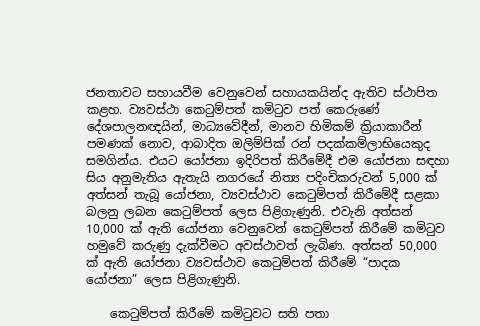ජනතාවට සහායවීම වෙනුවෙන් සහායකයින්ද ඇතිව ස්ථාපිත කළහ. ව්‍යවස්ථා කෙටුම්පත් කමිටුව පත් කෙරුණේ දේශපාලනඥයින්, මාධ්‍යවේදීන්, මානව හිමිකම් ක්‍රියාකාරීන් පමණක් නොව, ආබාදිත ඔලිම්පික් රන් පදක්කම්ලාභියෙකුද සමගින්ය. එයට යෝජනා ඉදිරිපත් කිරීමේදී එම යෝජනා සඳහා සිය අනුමැතිය ඇතැයි නගරයේ නිත්‍ය පදිංචිකරුවන් 5,000 ක් අත්සන් තැබූ යෝජනා, ව්‍යවස්ථාව කෙටුම්පත් කිරීමේදී සළකා බලනු ලබන කෙටුම්පත් ලෙස පිළිගැණුනි. එවැනි අත්සන් 10,000 ක් ඇති යෝජනා වෙනුවෙන් කෙටුම්පත් කිරීමේ කමිටුව හමුවේ කරුණු දැක්වීමට අවස්ථාවත් ලැබිණ. අත්සන් 50,000 ක් ඇති යෝජනා ව්‍යවස්ථාව කෙටුම්පත් කිරීමේ “පාදක යෝජනා” ලෙස පිළිගැණුනි.

    කෙටුම්පත් කිරීමේ කමිටුවට සති පතා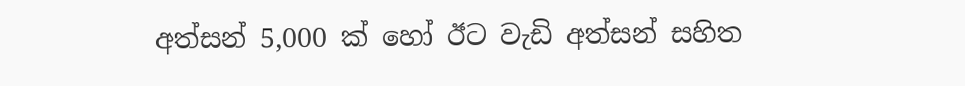අත්සන් 5,000 ක් හෝ ඊට වැඩි අත්සන් සහිත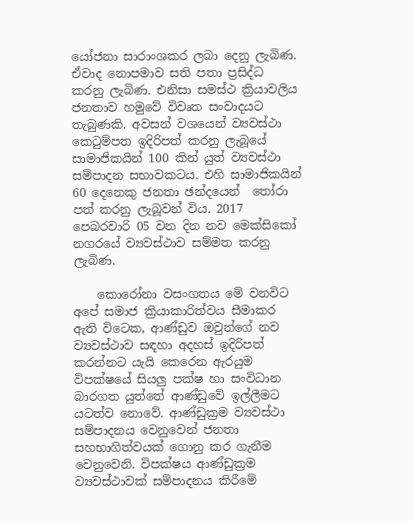යෝජනා සාරාංශකර ලබා දෙනු ලැබිණ. ඒවාද නොපමාව සති පතා ප්‍රසිද්ධ කරනු ලැබිණ. එනිසා සමස්ථ ක්‍රියාවලිය ජනතාව හමුවේ විවෘත සංවාදයට තැබුණකි. අවසන් වශයෙන් ව්‍යවස්ථා කෙටුම්පත ඉදිරිපත් කරනු ලැබූයේ සාමාජිකයින් 100 කින් යුත් ව්‍යවස්ථා සම්පාදන සභාවකටය. එහි සාමාජිකයින් 60 දෙනෙකු ජනතා ඡන්දයෙන්  තෝරා පත් කරනු ලැබූවන් විය. 2017 පෙබරවාරි 05 වන දින නව මෙක්සිකෝ නගරයේ ව්‍යවස්ථාව සම්මත කරනු ලැබිණ.

    කොරෝනා වසංගතය මේ වනවිට අපේ සමාජ ක්‍රියාකාරිත්වය සීමාකර ඇති විටෙක, ආණ්ඩුව ඔවුන්ගේ නව ව්‍යවස්ථාව සඳහා අදහස් ඉදිරිපත් කරන්නට යැයි කෙරෙන ඇරයුම විපක්ෂයේ සියලු පක්ෂ හා සංවිධාන බාරගත යුත්තේ ආණ්ඩුවේ ඉල්ලීමට යටත්ව නොවේ. ආණ්ඩුක්‍රම ව්‍යවස්ථා සම්පාදනය වෙනුවෙන් ජනතා සහභාගිත්වයක් ගොනු කර ගැනීම වෙනුවෙනි. විපක්ෂය ආණ්ඩුක්‍රම ව්‍යවස්ථාවක් සම්පාදනය කිරීමේ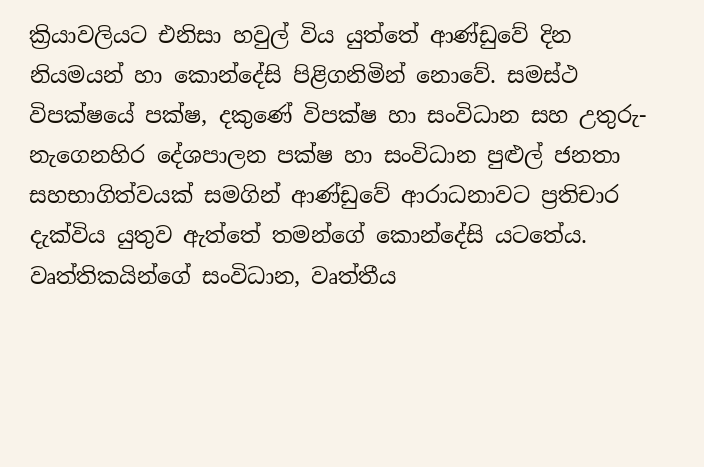ක්‍රියාවලියට එනිසා හවුල් විය යුත්තේ ආණ්ඩුවේ දින නියමයන් හා කොන්දේසි පිළිගනිමින් නොවේ. සමස්ථ විපක්ෂයේ පක්ෂ, දකුණේ විපක්ෂ හා සංවිධාන සහ උතුරු-නැගෙනහිර දේශපාලන පක්ෂ හා සංවිධාන පුළුල් ජනතා සහභාගිත්වයක් සමගින් ආණ්ඩුවේ ආරාධනාවට ප්‍රතිචාර දැක්විය යුතුව ඇත්තේ තමන්ගේ කොන්දේසි යටතේය. වෘත්තිකයින්ගේ සංවිධාන, වෘත්තීය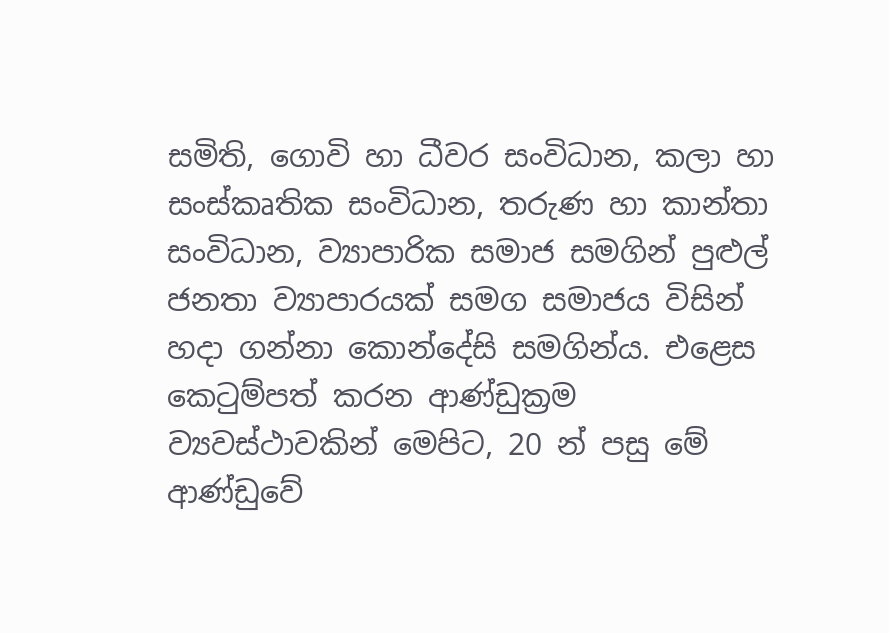සමිති, ගොවි හා ධීවර සංවිධාන, කලා හා සංස්කෘතික සංවිධාන, තරුණ හා කාන්තා සංවිධාන, ව්‍යාපාරික සමාජ සමගින් පුළුල් ජනතා ව්‍යාපාරයක් සමග සමාජය විසින් හදා ගන්නා කොන්දේසි සමගින්ය. එළෙස කෙටුම්පත් කරන ආණ්ඩුක්‍රම ව්‍යවස්ථාවකින් මෙපිට, 20 න් පසු මේ ආණ්ඩුවේ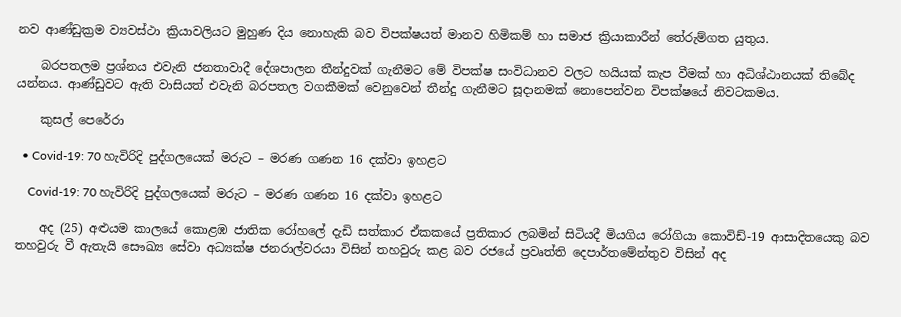නව ආණ්ඩුක්‍රම ව්‍යවස්ථා ක්‍රියාවලියට මුහුණ දිය නොහැකි බව විපක්ෂයත් මානව හිමිකම් හා සමාජ ක්‍රියාකාරීන් තේරුම්ගත යුතුය.

    බරපතලම ප්‍රශ්නය එවැනි ජනතාවාදී දේශපාලන තීන්දුවක් ගැනීමට මේ විපක්ෂ සංවිධානව වලට හයියක් කැප වීමක් හා අධිශ්ඨානයක් තිබේද යන්නය. ආණ්ඩුවට ඇති වාසියත් එවැනි බරපතල වගකීමක් වෙනුවෙන් තීන්දු ගැනීමට සූදානමක් නොපෙන්වන විපක්ෂයේ නිවටකමය.

    කුසල් පෙරේරා

  • Covid-19: 70 හැවිරිදි පුද්ගලයෙක් මරුට – මරණ ගණන 16 දක්වා ඉහළට

    Covid-19: 70 හැවිරිදි පුද්ගලයෙක් මරුට – මරණ ගණන 16 දක්වා ඉහළට

    අද (25) අළුයම කාලයේ කොළඹ ජාතික රෝහලේ දැඩි සත්කාර ඒකකයේ ප්‍රතිකාර ලබමින් සිටියදී මියගිය රෝගියා කොවිඩ්-19 ආසාදිතයෙකු බව තහවුරු වී ඇතැයි සෞඛ්‍ය සේවා අධ්‍යක්ෂ ජනරාල්වරයා විසින් තහවුරු කළ බව රජයේ ප්‍රවෘත්ති දෙපාර්තමේන්තුව විසින් අද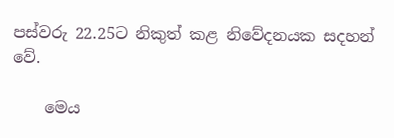පස්වරු 22.25ට නිකුත් කළ නිවේදනයක සදහන් වේ.

    මෙය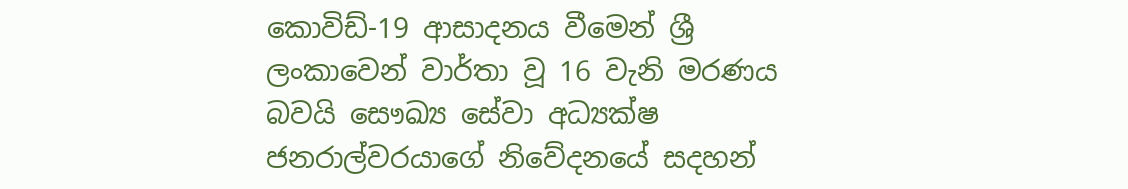කොවිඩ්-19 ආසාදනය වීමෙන් ශ්‍රී ලංකාවෙන් වාර්තා වූ 16 වැනි මරණය බවයි සෞඛ්‍ය සේවා අධ්‍යක්ෂ ජනරාල්වරයාගේ නිවේදනයේ සදහන්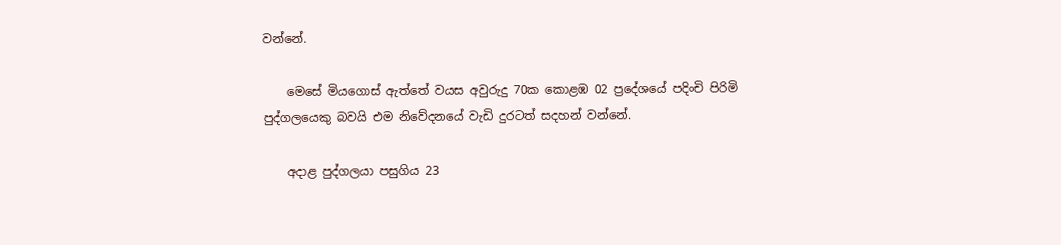වන්නේ.

    මෙසේ මියගොස් ඇත්තේ වයස අවුරුදු 70ක කොළඹ 02 ප්‍රදේශයේ පදිංචි පිරිමි පුද්ගලයෙකු බවයි එම නිවේදනයේ වැඩි දුරටත් සදහන් වන්නේ.

    අදාළ පුද්ගලයා පසුගිය 23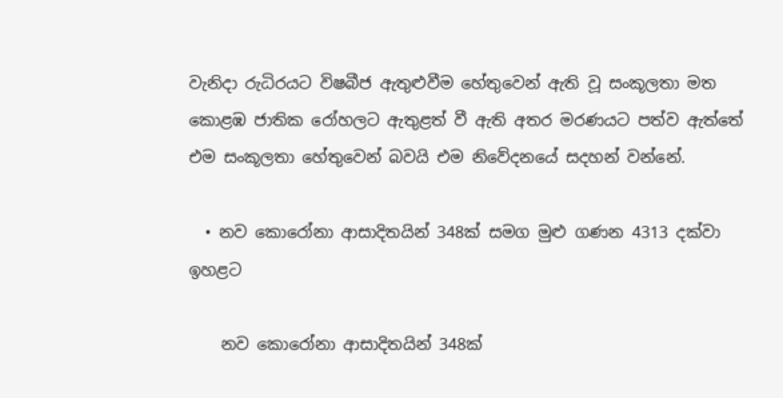වැනිදා රුධිරයට විෂබීජ ඇතුළුවීම හේතුවෙන් ඇති වූ සංකූලතා මත කොළඹ ජාතික රෝහලට ඇතුළත් වී ඇති අතර මරණයට පත්ව ඇත්තේ එම සංකූලතා හේතුවෙන් බවයි එම නිවේදනයේ සදහන් වන්නේ.

  • නව කොරෝනා ආසාදිතයින් 348ක් සමග මුළු ගණන 4313 දක්වා ඉහළට

    නව කොරෝනා ආසාදිතයින් 348ක්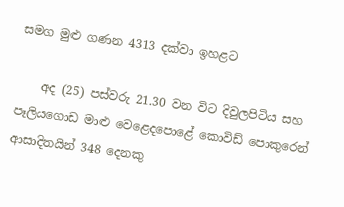සමග මුළු ගණන 4313 දක්වා ඉහළට

    අද (25) පස්වරු 21.30 වන විට දිවුලපිටිය සහ පෑලියගොඩ මාළු වෙළෙදපොළේ කොවිඩ් පොකුරෙන් ආසාදිතයින් 348 දෙනකු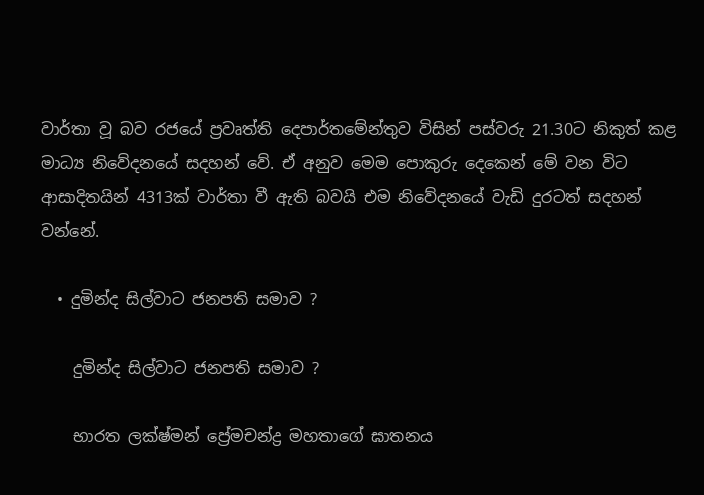වාර්තා වූ බව රජයේ ප්‍රවෘත්ති දෙපාර්තමේන්තුව විසින් පස්වරු 21.30ට නිකුත් කළ මාධ්‍ය නිවේදනයේ සදහන් වේ. ඒ අනුව මෙම පොකුරු දෙකෙන් මේ වන විට ආසාදිතයින් 4313ක් වාර්තා වී ඇති බවයි එම නිවේදනයේ වැඩි දුරටත් සදහන් වන්නේ.

  • දුමින්ද සිල්වාට ජනපති සමාව ?

    දුමින්ද සිල්වාට ජනපති සමාව ?

    භාරත ලක්ෂ්මන් ප්‍රේමචන්ද්‍ර මහතාගේ ඝාතනය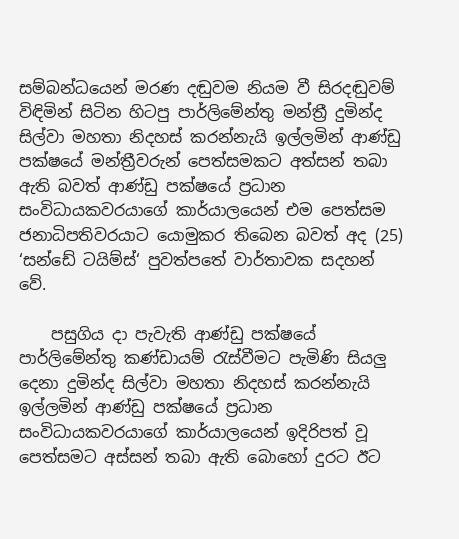සම්බන්ධයෙන් මරණ දඬුවම නියම වී සිරදඬුවම් විඳිමින් සිටින හිටපු පාර්ලිමේන්තු මන්ත්‍රී දුමින්ද සිල්වා මහතා නිදහස් කරන්නැයි ඉල්ලමින් ආණ්ඩු පක්ෂයේ මන්ත්‍රීවරුන් පෙත්සමකට අත්සන් තබා ඇති බවත් ආණ්ඩු පක්ෂයේ ප්‍රධාන සංවිධායකවරයාගේ කාර්යාලයෙන් එම පෙත්සම ජනාධිපතිවරයාට යොමුකර තිබෙන බවත් අද (25) ‘සන්ඩේ ටයිම්ස්‘ පුවත්පතේ වාර්තාවක සදහන් වේ.

    පසුගිය දා පැවැති ආණ්ඩු පක්ෂයේ පාර්ලිමේන්තු කණ්ඩායම් රැස්වීමට පැමිණි සියලු‍ දෙනා දුමින්ද සිල්වා මහතා නිදහස් කරන්නැයි ඉල්ලමින් ආණ්ඩු පක්ෂයේ ප්‍රධාන සංවිධායකවරයාගේ කාර්යාලයෙන් ඉදිරිපත් වූ පෙත්සමට අස්සන් තබා ඇති බොහෝ දුරට ඊට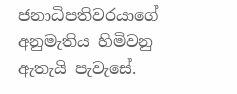ජනාධිපතිවරයාගේ අනුමැතිය හිමිවනු ඇතැයි පැවැසේ.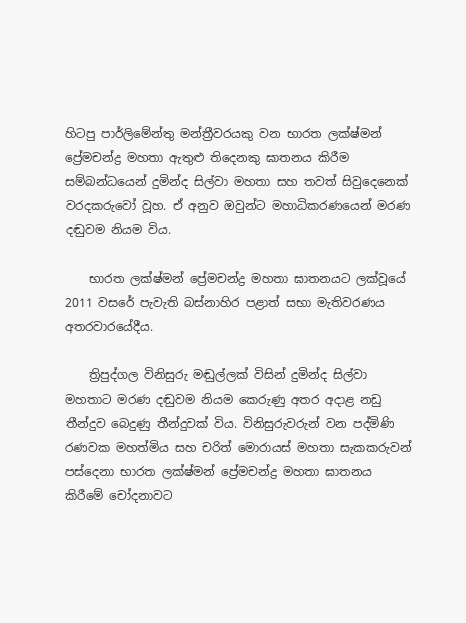හිටපු පාර්ලිමේන්තු මන්ත්‍රීවරයකු වන භාරත ලක්ෂ්මන් ප්‍රේමචන්ද්‍ර මහතා ඇතුළු තිදෙනකු ඝාතනය කිරීම සම්බන්ධයෙන් දුමින්ද සිල්වා මහතා සහ තවත් සිවුදෙනෙක් වරදකරුවෝ වූහ. ඒ අනුව ඔවුන්ට මහාධිකරණයෙන් මරණ දඬුවම නියම විය.

    භාරත ලක්ෂ්මන් ප්‍රේමචන්ද්‍ර මහතා ඝාතනයට ලක්වූයේ 2011 වසරේ පැවැති බස්නාහිර පළාත් සභා මැතිවරණය අතරවාරයේදීය.

    ත්‍රිපුද්ගල විනිසුරු මඬුල්ලක් විසින් දුමින්ද සිල්වා මහතාට මරණ දඬුවම නියම කෙරුණු අතර අදාළ නඩු තීන්දුව බෙදුණු තීන්දුවක් විය. විනිසුරුවරුන් වන පද්මිණි රණවක මහත්මිය සහ චරිත් මොරායස් මහතා සැකකරුවන් පස්දෙනා භාරත ලක්ෂ්මන් ප්‍රේමචන්ද්‍ර මහතා ඝාතනය කිරීමේ චෝදනාවට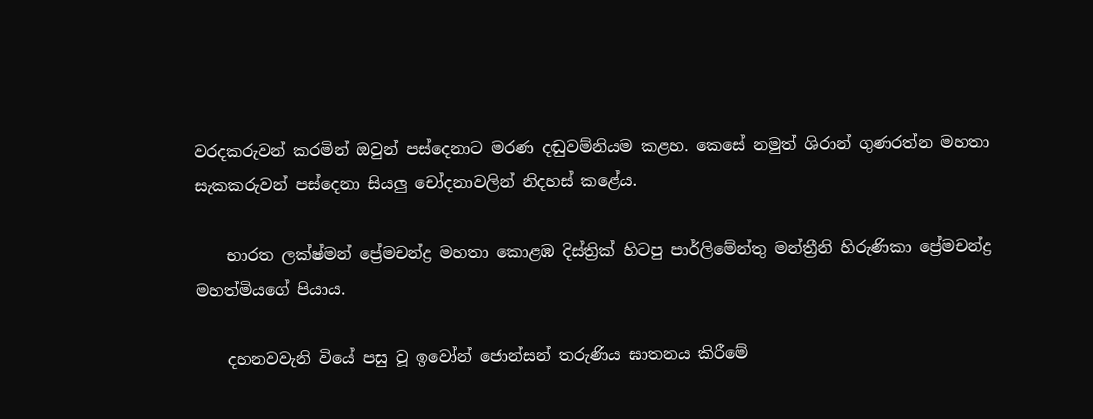වරදකරුවන් කරමින් ඔවුන් පස්දෙනාට මරණ දඬුවම්නියම කළහ. කෙසේ නමුත් ශිරාන් ගුණරත්න මහතා සැකකරුවන් පස්දෙනා සියලු‍ චෝදනාවලින් නිදහස් කළේය.

    භාරත ලක්ෂ්මන් ප්‍රේමචන්ද්‍ර මහතා කොළඹ දිස්ත්‍රික් හිටපු පාර්ලිමේන්තු මන්ත්‍රීනි හිරුණිකා ප්‍රේමචන්ද්‍ර මහත්මියගේ පියාය.

    දහනවවැනි වියේ පසු වූ ඉවෝන් ජොන්සන් තරුණිය ඝාතනය කිරීමේ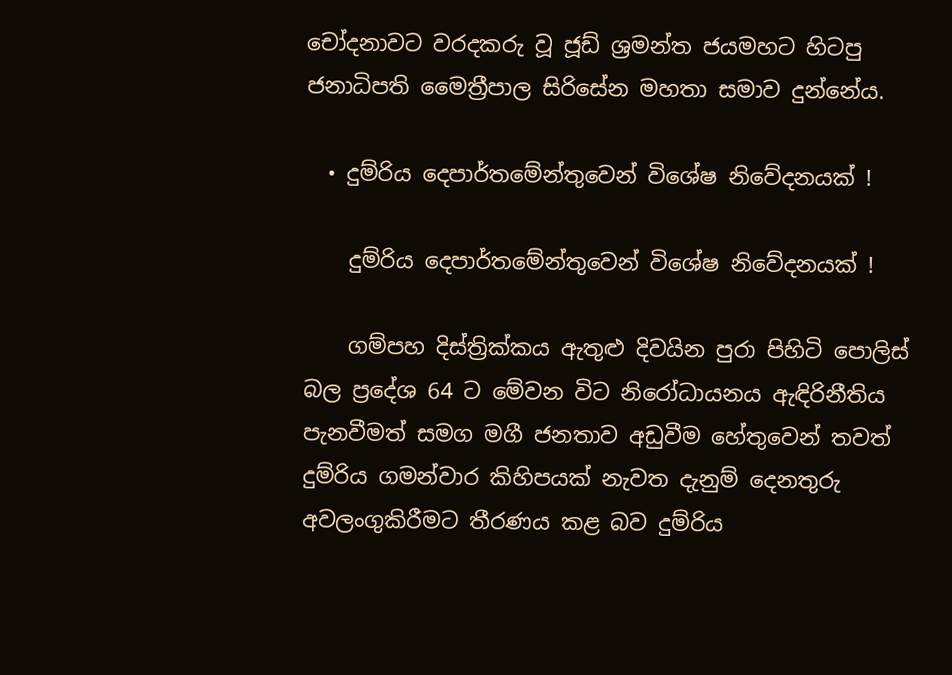චෝදනාවට වරදකරු වූ ජූඩ් ශ්‍රමන්ත ජයමහට හිටපු ජනාධිපති මෛත්‍රීපාල සිරිසේන මහතා සමාව දුන්නේය.

  • දුම්රිය දෙපාර්තමේන්තුවෙන් විශේෂ නිවේදනයක් !

    දුම්රිය දෙපාර්තමේන්තුවෙන් විශේෂ නිවේදනයක් !

    ගම්පහ දිස්ත්‍රික්කය ඇතුළු දිවයින පුරා පිහිටි පොලිස් බල ප්‍රදේශ 64 ට මේවන විට නිරෝධායනය ඇඳිරිනීතිය පැනවීමත් සමග මගී ජනතාව අඩුවීම හේතුවෙන් තවත් දුම්රිය ගමන්වාර කිහිපයක් නැවත දැනුම් දෙනතුරු අවලංගුකිරීමට තීරණය කළ බව දුම්රිය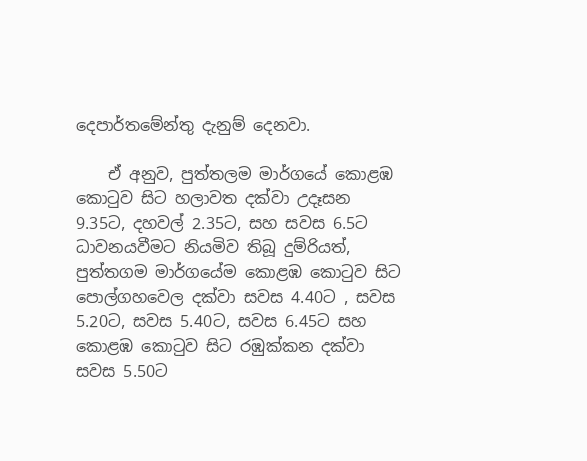දෙපාර්තමේන්තු දැනුම් දෙනවා.

    ඒ අනුව, පුත්තලම මාර්ගයේ කොළඹ කොටුව සිට හලාවත දක්වා උදෑසන 9.35ට, දහවල් 2.35ට, සහ සවස 6.5ට ධාවනයවීමට නියමිව තිබූ දුම්රියත්, පුත්තගම මාර්ගයේම කොළඹ කොටුව සිට පොල්ගහවෙල දක්වා සවස 4.40ට , සවස 5.20ට, සවස 5.40ට, සවස 6.45ට සහ කොළඹ කොටුව සිට රඹුක්කන දක්වා සවස 5.50ට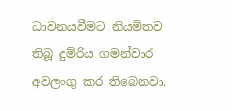ධාවනයවීමට නියමිතව තිබූ දුම්රිය ගමන්වාර අවලංගු කර තිබෙනවා.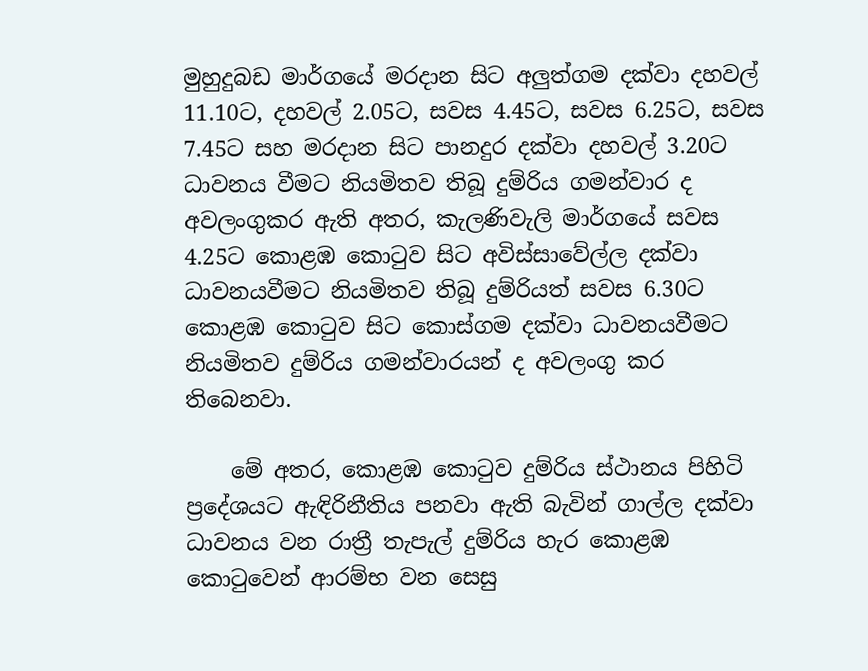මුහුදුබඩ මාර්ගයේ මරදාන සිට අලුත්ගම දක්වා දහවල් 11.10ට, දහවල් 2.05ට, සවස 4.45ට, සවස 6.25ට, සවස 7.45ට සහ මරදාන සිට පානදුර දක්වා දහවල් 3.20ට ධාවනය වීමට නියමිතව තිබූ දුම්රිය ගමන්වාර ද අවලංගුකර ඇති අතර, කැලණිවැලි මාර්ගයේ සවස 4.25ට කොළඹ කොටුව සිට අවිස්සාවේල්ල දක්වා ධාවනයවීමට නියමිතව තිබූ දුම්රියත් සවස 6.30ට කොළඹ කොටුව සිට කොස්ගම දක්වා ධාවනයවීමට නියමිතව දුම්රිය ගමන්වාරයන් ද අවලංගු කර තිබෙනවා.

    මේ අතර, කොළඹ කොටුව දුම්රිය ස්ථානය පිහිටි ප්‍රදේශයට ඇඳිරිනීතිය පනවා ඇති බැවින් ගාල්ල දක්වා ධාවනය වන රාත්‍රී තැපැල් දුම්රිය හැර කොළඹ කොටුවෙන් ආරම්භ වන සෙසු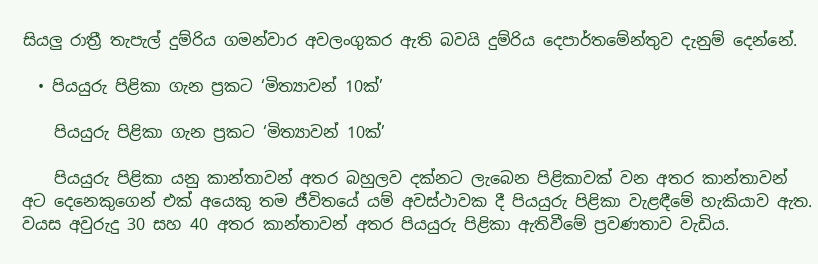සියලු රාත්‍රී තැපැල් දුම්රිය ගමන්වාර අවලංගුකර ඇති බවයි දුම්රිය දෙපාර්තමේන්තුව දැනුම් දෙන්නේ.

  • පියයුරු පිළිකා ගැන ප්‍රකට ‘මිත්‍යාවන් 10ක්’

    පියයුරු පිළිකා ගැන ප්‍රකට ‘මිත්‍යාවන් 10ක්’

    පියයුරු පිළිකා යනු කාන්තාවන් අතර බහුලව දක්නට ලැබෙන පිළිකාවක් වන අතර කාන්තාවන් අට දෙනෙකුගෙන් එක් අයෙකු තම ජීවිතයේ යම් අවස්ථාවක දී පියයුරු පිළිකා වැළඳීමේ හැකියාව ඇත. වයස අවුරුදු 30 සහ 40 අතර කාන්තාවන් අතර පියයුරු පිළිකා ඇතිවීමේ ප්‍රවණතාව වැඩිය.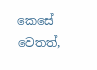කෙසේ වෙතත්,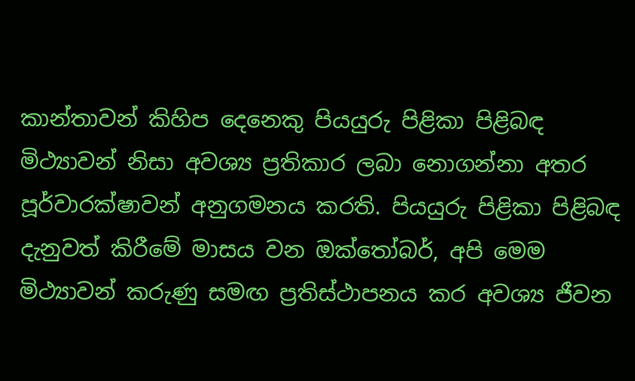කාන්තාවන් කිහිප දෙනෙකු පියයුරු පිළිකා පිළිබඳ මිථ්‍යාවන් නිසා අවශ්‍ය ප්‍රතිකාර ලබා නොගන්නා අතර පූර්වාරක්ෂාවන් අනුගමනය කරති. පියයුරු පිළිකා පිළිබඳ දැනුවත් කිරීමේ මාසය වන ඔක්තෝබර්, අපි මෙම මිථ්‍යාවන් කරුණු සමඟ ප්‍රතිස්ථාපනය කර අවශ්‍ය ජීවන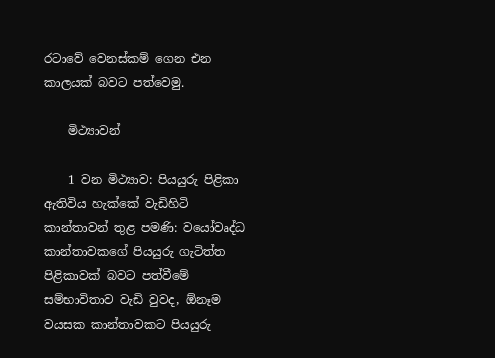රටාවේ වෙනස්කම් ගෙන එන කාලයක් බවට පත්වෙමු.

    මිථ්‍යාවන්

    1 වන මිථ්‍යාව: පියයුරු පිළිකා ඇතිවිය හැක්කේ වැඩිහිටි කාන්තාවන් තුළ පමණි: වයෝවෘද්ධ කාන්තාවකගේ පියයුරු ගැටිත්ත පිළිකාවක් බවට පත්වීමේ සම්භාවිතාව වැඩි වුවද, ඕනෑම වයසක කාන්තාවකට පියයුරු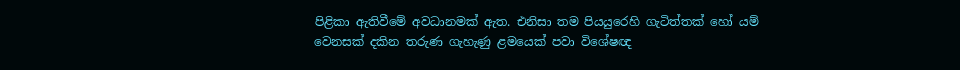පිළිකා ඇතිවීමේ අවධානමක් ඇත. එනිසා තම පියයුරෙහි ගැටිත්තක් හෝ යම් වෙනසක් දකින තරුණ ගැහැණු ළමයෙක් පවා විශේෂඥ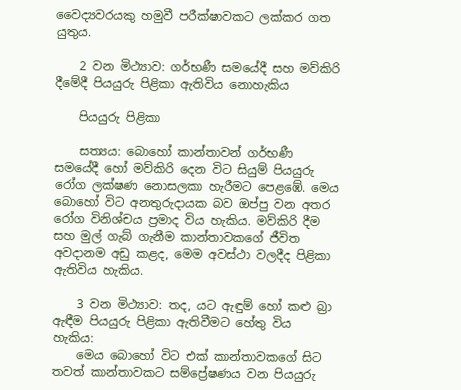වෛද්‍යවරයකු හමුවී පරීක්ෂාවකට ලක්කර ගත යුතුය.

    2 වන මිථ්‍යාව: ගර්භණී සමයේදී සහ මව්කිරි දීමේදී පියයුරු පිළිකා ඇතිවිය නොහැකිය

    පියයුරු පිළිකා

    සත්‍යය: බොහෝ කාන්තාවන් ගර්භණී සමයේදී හෝ මව්කිරි දෙන විට සියුම් පියයුරු රෝග ලක්ෂණ නොසලකා හැරීමට පෙළඹේ. මෙය බොහෝ විට අනතුරුදායක බව ඔප්පු වන අතර රෝග විනිශ්චය ප්‍රමාද විය හැකිය. මව්කිරි දීම සහ මුල් ගැබ් ගැනීම කාන්තාවකගේ ජීවිත අවදානම අඩු කළද, මෙම අවස්ථා වලදීද පිළිකා ඇතිවිය හැකිය.

    3 වන මිථ්‍යාව: තද, යට ඇඳුම් හෝ කළු බ්‍රා ඇඳීම පියයුරු පිළිකා ඇතිවීමට හේතු විය හැකිය:
    මෙය බොහෝ විට එක් කාන්තාවකගේ සිට තවත් කාන්තාවකට සම්ප්‍රේෂණය වන පියයුරු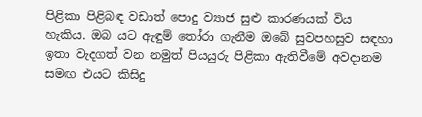පිළිකා පිළිබඳ වඩාත් පොදු ව්‍යාජ සුළු කාරණයක් විය හැකිය. ඔබ යට ඇඳුම් තෝරා ගැනීම ඔබේ සුවපහසුව සඳහා ඉතා වැදගත් වන නමුත් පියයුරු පිළිකා ඇතිවීමේ අවදානම සමඟ එයට කිසිදු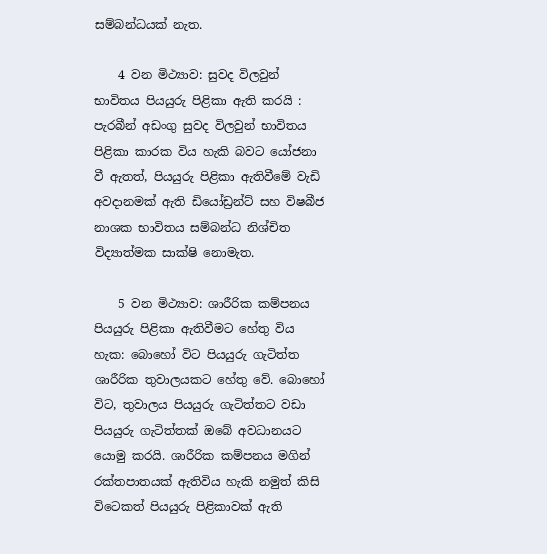සම්බන්ධයක් නැත.

    4 වන මිථ්‍යාව: සුවද විලවුන් භාවිතය පියයුරු පිළිකා ඇති කරයි : පැරබීන් අඩංගු සුවද විලවුන් භාවිතය පිළිකා කාරක විය හැකි බවට යෝජනා වී ඇතත්, පියයුරු පිළිකා ඇතිවීමේ වැඩි අවදානමක් ඇති ඩියෝඩ්‍රන්ට් සහ විෂබීජ නාශක භාවිතය සම්බන්ධ නිශ්චිත විද්‍යාත්මක සාක්ෂි නොමැත.

    5 වන මිථ්‍යාව: ශාරීරික කම්පනය පියයුරු පිළිකා ඇතිවීමට හේතු විය හැක: බොහෝ විට පියයුරු ගැටිත්ත ශාරීරික තුවාලයකට හේතු වේ. බොහෝ විට, තුවාලය පියයුරු ගැටිත්තට වඩා පියයුරු ගැටිත්තක් ඔබේ අවධානයට යොමු කරයි. ශාරීරික කම්පනය මගින් රක්තපාතයක් ඇතිවිය හැකි නමුත් කිසි විටෙකත් පියයුරු පිළිකාවක් ඇති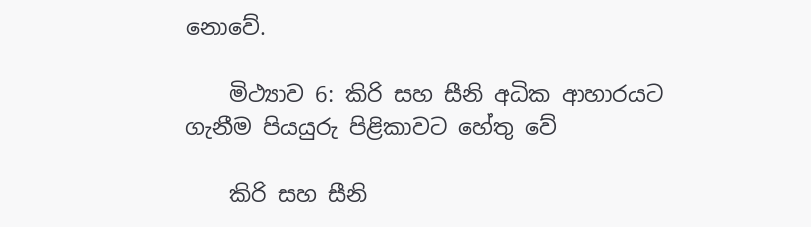නොවේ.

    මිථ්‍යාව 6: කිරි සහ සීනි අධික ආහාරයට ගැනීම පියයුරු පිළිකාවට හේතු වේ

    කිරි සහ සීනි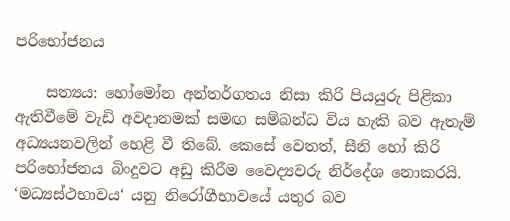පරිභෝජනය

    සත්‍යය: හෝමෝන අන්තර්ගතය නිසා කිරි පියයුරු පිළිකා ඇතිවීමේ වැඩි අවදානමක් සමඟ සම්බන්ධ විය හැකි බව ඇතැම් අධ්‍යයනවලින් හෙළි වී තිබේ. කෙසේ වෙතත්, සීනි හෝ කිරි පරිභෝජනය බිංදුවට අඩු කිරීම වෛද්‍යවරු නිර්දේශ නොකරයි. ‘මධ්‍යස්ථභාවය‘ යනු නිරෝගීභාවයේ යතුර බව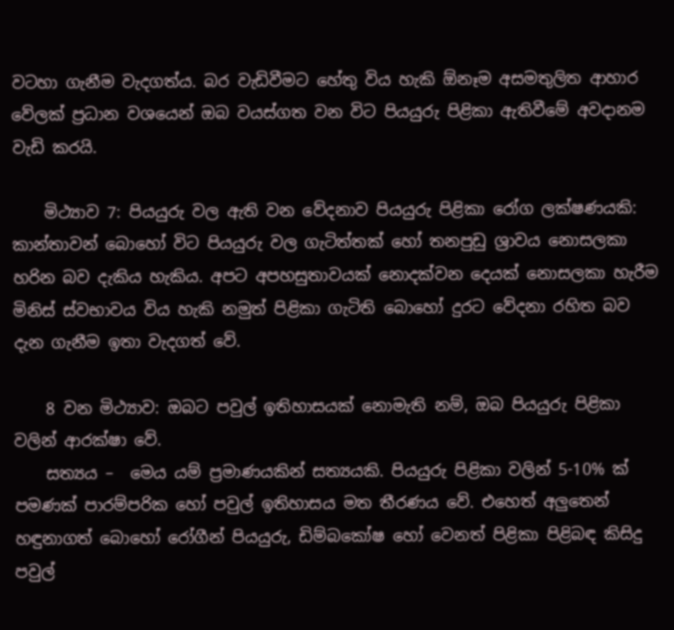වටහා ගැනීම වැදගත්ය. බර වැඩිවීමට හේතු විය හැකි ඕනෑම අසමතුලිත ආහාර වේලක් ප්‍රධාන වශයෙන් ඔබ වයස්ගත වන විට පියයුරු පිළිකා ඇතිවීමේ අවදානම වැඩි කරයි.

    මිථ්‍යාව 7: පියයුරු වල ඇති වන වේදනාව පියයුරු පිළිකා රෝග ලක්ෂණයකි: කාන්තාවන් බොහෝ විට පියයුරු වල ගැටිත්තක් හෝ තනපුඩු ශ්‍රාවය නොසලකා හරින බව දැකිය හැකිය. අපට අපහසුතාවයක් නොදක්වන දෙයක් නොසලකා හැරීම මිනිස් ස්වභාවය විය හැකි නමුත් පිළිකා ගැටිති බොහෝ දුරට වේදනා රහිත බව දැන ගැනීම ඉතා වැදගත් වේ.

    8 වන මිථ්‍යාව: ඔබට පවුල් ඉතිහාසයක් නොමැති නම්, ඔබ පියයුරු පිළිකා වලින් ආරක්ෂා වේ.
    සත්‍යය –  මෙය යම් ප්‍රමාණයකින් සත්‍යයකි. පියයුරු පිළිකා වලින් 5-10% ක් පමණක් පාරම්පරික හෝ පවුල් ඉතිහාසය මත තීරණය වේ. එහෙත් අලුතෙන් හඳුනාගත් බොහෝ රෝගීන් පියයුරු, ඩිම්බකෝෂ හෝ වෙනත් පිළිකා පිළිබඳ කිසිදු පවුල්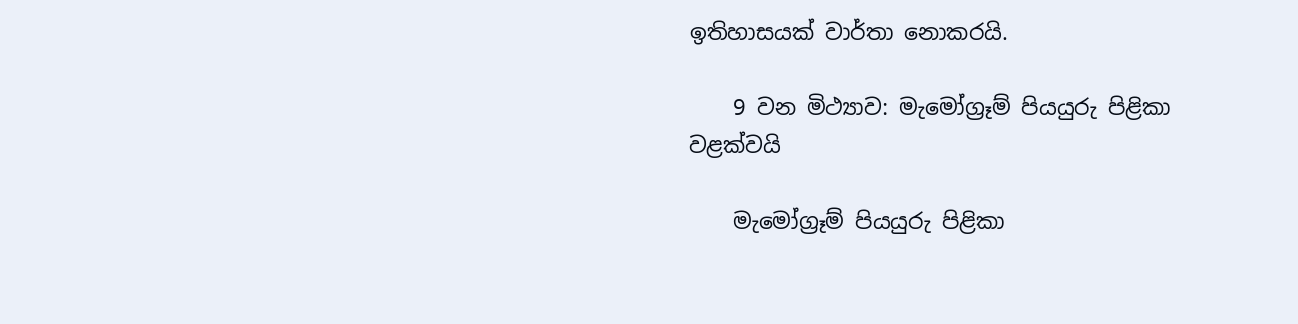ඉතිහාසයක් වාර්තා නොකරයි.

    9 වන මිථ්‍යාව: මැමෝග්‍රෑම් පියයුරු පිළිකා වළක්වයි

    මැමෝග්‍රෑම් පියයුරු පිළිකා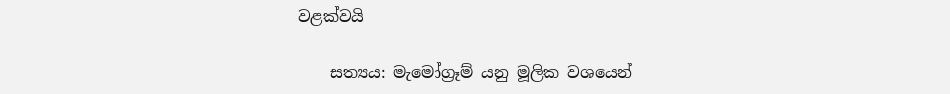වළක්වයි

    සත්‍යය: මැමෝග්‍රෑම් යනු මූලික වශයෙන්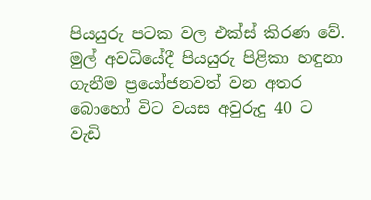පියයුරු පටක වල එක්ස් කිරණ වේ. මුල් අවධියේදී පියයුරු පිළිකා හඳුනා ගැනීම ප්‍රයෝජනවත් වන අතර බොහෝ විට වයස අවුරුදු 40 ට වැඩි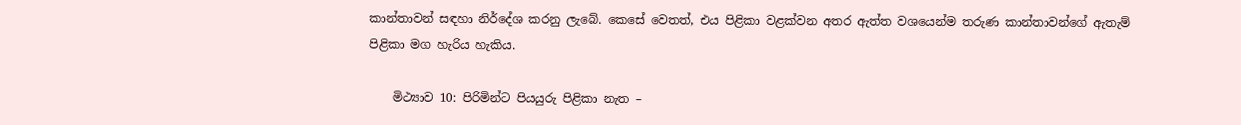කාන්තාවන් සඳහා නිර්දේශ කරනු ලැබේ. කෙසේ වෙතත්, එය පිළිකා වළක්වන අතර ඇත්ත වශයෙන්ම තරුණ කාන්තාවන්ගේ ඇතැම් පිළිකා මග හැරිය හැකිය.

    මිථ්‍යාව 10: පිරිමින්ට පියයුරු පිළිකා නැත –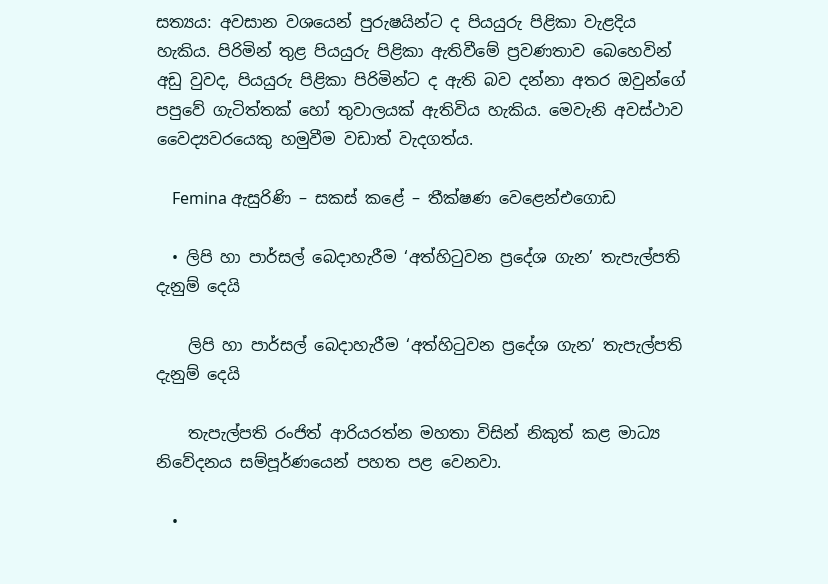සත්‍යය: අවසාන වශයෙන් පුරුෂයින්ට ද පියයුරු පිළිකා වැළදිය හැකිය. පිරිමින් තුළ පියයුරු පිළිකා ඇතිවීමේ ප්‍රවණතාව බෙහෙවින් අඩු වුවද, පියයුරු පිළිකා පිරිමින්ට ද ඇති බව දන්නා අතර ඔවුන්ගේ පපුවේ ගැටිත්තක් හෝ තුවාලයක් ඇතිවිය හැකිය. මෙවැනි අවස්ථාව වෛද්‍යවරයෙකු හමුවීම වඩාත් වැදගත්ය.

    Femina ඇසුරිණි – සකස් කළේ – තීක්ෂණ වෙළෙන්එගොඩ

  • ලිපි හා පාර්සල් බෙදාහැරීම ‘අත්හිටුවන ප්‍රදේශ ගැන’ තැපැල්පති දැනුම් දෙයි

    ලිපි හා පාර්සල් බෙදාහැරීම ‘අත්හිටුවන ප්‍රදේශ ගැන’ තැපැල්පති දැනුම් දෙයි

    තැපැල්පති රංජිත් ආරියරත්න මහතා විසින් නිකුත් කළ මාධ්‍ය නිවේදනය සම්පූර්ණයෙන් පහත පළ වෙනවා.

  •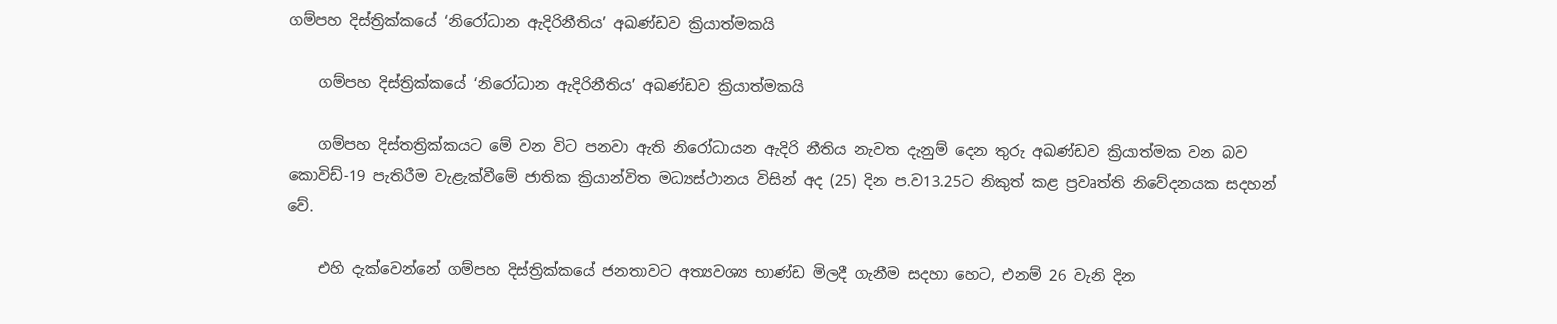ගම්පහ දිස්ත්‍රික්කයේ ‘නිරෝධාන ඇදිරිනීතිය’ අඛණ්ඩව ක්‍රියාත්මකයි

    ගම්පහ දිස්ත්‍රික්කයේ ‘නිරෝධාන ඇදිරිනීතිය’ අඛණ්ඩව ක්‍රියාත්මකයි

    ගම්පහ දිස්තත්‍රික්කයට මේ වන විට පනවා ඇති නිරෝධායන ඇදිරි නීතිය නැවත දැනුම් දෙන තුරු අඛණ්ඩව ක්‍රියාත්මක වන බව කොවිඩ්-19 පැතිරීම වැළැක්වීමේ ජාතික ක්‍රියාන්විත මධ්‍යස්ථානය විසින් අද (25) දින ප.ව13.25ට නිකුත් කළ ප්‍රවෘත්ති නිවේදනයක සදහන් වේ.

    එහි දැක්වෙන්නේ ගම්පහ දිස්ත්‍රික්කයේ ජනතාවට අත්‍යවශ්‍ය භාණ්ඩ මිලදී ගැනීම සදහා හෙට, එනම් 26 වැනි දින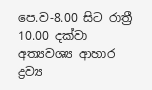පෙ.ව-8.00 සිට රාත්‍රී 10.00 දක්වා අත්‍යවශ්‍ය ආහාර ද්‍රව්‍ය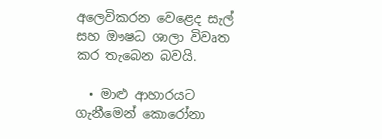අලෙවිකරන වෙළෙද සැල් සහ ඖෂධ ශාලා විවෘත කර තැබෙන බවයි.

  • මාළු ආහාරයට ගැනීමෙන් කොරෝනා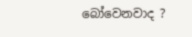බෝවෙනවාද ?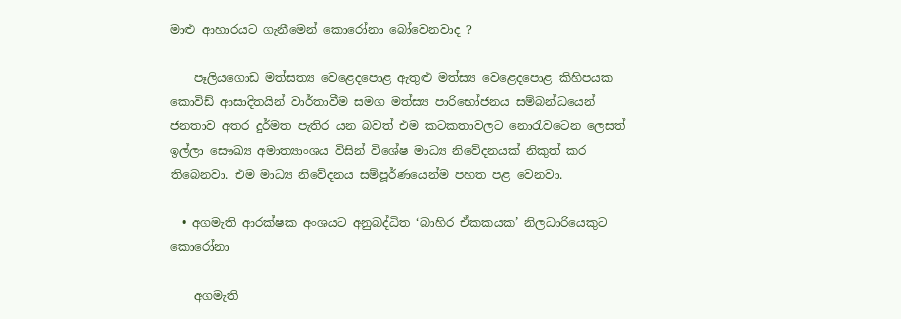මාළු ආහාරයට ගැනීමෙන් කොරෝනා බෝවෙනවාද ?

    පෑලියගොඩ මත්සත්‍ය වෙළෙදපොළ ඇතුළු මත්ස්‍ය වෙළෙදපොළ කිහිපයක කොවිඩ් ආසාදිතයින් වාර්තාවීම සමග මත්ස්‍ය පාරිභෝජනය සම්බන්ධයෙන් ජනතාව අතර දුර්මත පැතිර යන බවත් එම කටකතාවලට නොරැවටෙන ලෙසත් ඉල්ලා සෞඛ්‍ය අමාත්‍යාංශය විසින් විශේෂ මාධ්‍ය නිවේදනයක් නිකුත් කර තිබෙනවා. එම මාධ්‍ය නිවේදනය සම්පූර්ණයෙන්ම පහත පළ වෙනවා.

  • අගමැති ආරක්ෂක අංශයට අනුබද්ධිත ‘බාහිර ඒකකයක’ නිලධාරියෙකුට කොරෝනා

    අගමැති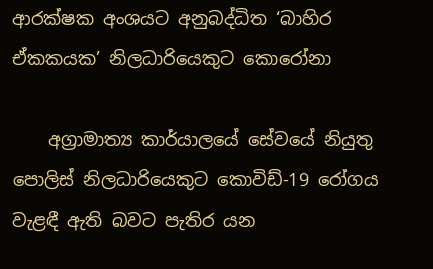ආරක්ෂක අංශයට අනුබද්ධිත ‘බාහිර ඒකකයක’ නිලධාරියෙකුට කොරෝනා

    අග්‍රාමාත්‍ය කාර්යාලයේ සේවයේ නියුතු පොලිස් නිලධාරියෙකුට කොවිඩ්-19 රෝගය වැළඳී ඇති බවට පැතිර යන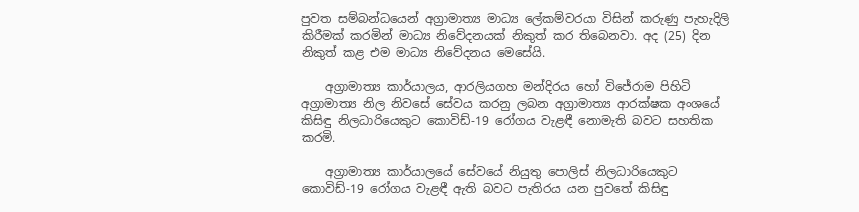පුවත සම්බන්ධයෙන් අග්‍රාමාත්‍ය මාධ්‍ය ලේකම්වරයා විසින් කරුණු පැහැදිලි කිරීමක් කරමින් මාධ්‍ය නිවේදනයක් නිකුත් කර තිබෙනවා. අද (25) දින නිකුත් කළ එම මාධ්‍ය නිවේදනය මෙසේයි.

    අග්‍රාමාත්‍ය කාර්යාලය, ආරලියගහ මන්දිරය හෝ විජේරාම පිහිටි අග්‍රාමාත්‍ය නිල නිවසේ සේවය කරනු ලබන අග්‍රාමාත්‍ය ආරක්ෂක අංශයේ කිසිඳු නිලධාරියෙකුට කොවිඩ්-19 රෝගය වැළඳී නොමැති බවට සහතික කරමි.

    අග්‍රාමාත්‍ය කාර්යාලයේ සේවයේ නියුතු පොලිස් නිලධාරියෙකුට කොවිඩ්-19 රෝගය වැළඳී ඇති බවට පැතිරය යන පුවතේ කිසිඳු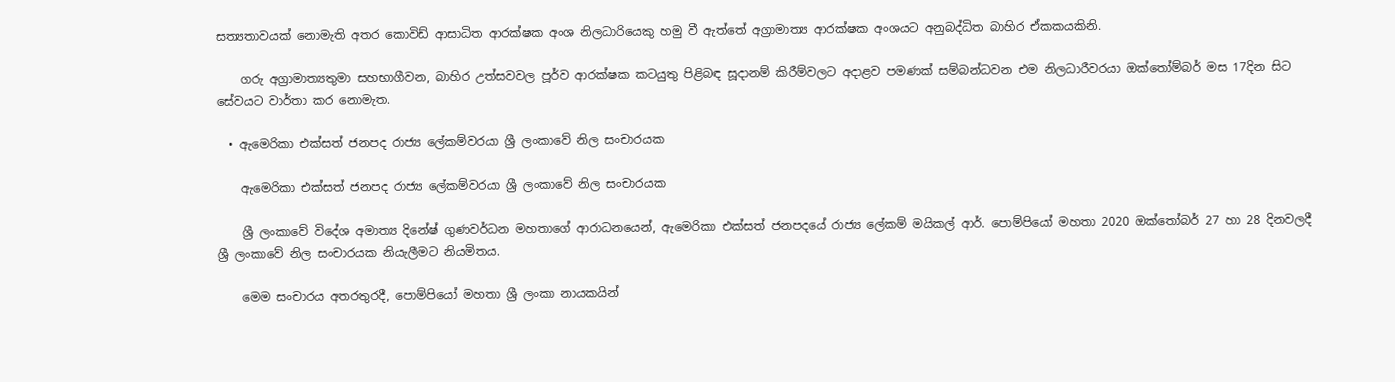සත්‍යතාවයක් නොමැති අතර කොවිඩ් ආසාධිත ආරක්ෂක අංශ නිලධාරියෙකු හමු වී ඇත්තේ අග්‍රාමාත්‍ය ආරක්ෂක අංශයට අනුබද්ධිත බාහිර ඒකකයකිනි.

    ගරු අග්‍රාමාත්‍යතුමා සහභාගීවන, බාහිර උත්සවවල පූර්ව ආරක්ෂක කටයුතු පිළිබඳ සූදානම් කිරීම්වලට අදාළව පමණක් සම්බන්ධවන එම නිලධාරීවරයා ඔක්තෝම්බර් මස 17දින සිට සේවයට වාර්තා කර නොමැත.

  • ඇමෙරිකා එක්සත් ජනපද රාජ්‍ය ලේකම්වරයා ශ්‍රී ලංකාවේ නිල සංචාරයක

    ඇමෙරිකා එක්සත් ජනපද රාජ්‍ය ලේකම්වරයා ශ්‍රී ලංකාවේ නිල සංචාරයක

    ශ්‍රී ලංකාවේ විදේශ අමාත්‍ය දිනේෂ් ගුණවර්ධන මහතාගේ ආරාධනයෙන්, ඇමෙරිකා එක්සත් ජනපදයේ රාජ්‍ය ලේකම් මයිකල් ආර්. පොම්පියෝ මහතා 2020 ඔක්තෝබර් 27 හා 28 දිනවලදී ශ්‍රී ලංකාවේ නිල සංචාරයක නියැලීමට නියමිතය.

    මෙම සංචාරය අතරතුරදී, පොම්පියෝ මහතා ශ්‍රී ලංකා නායකයින්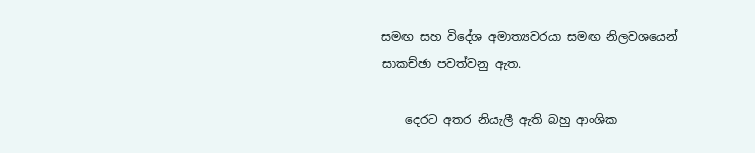සමඟ සහ විදේශ අමාත්‍යවරයා සමඟ නිලවශයෙන් සාකච්ඡා පවත්වනු ඇත.

    දෙරට අතර නියැලී ඇති බහු ආංශික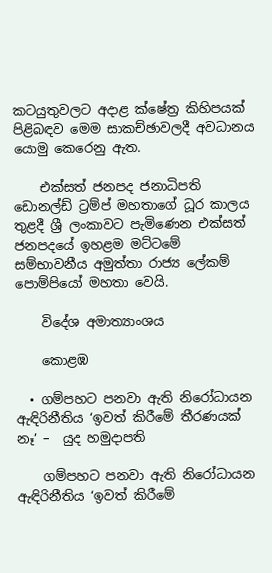කටයුතුවලට අදාළ ක්ෂේත්‍ර කිහිපයක් පිළිබඳව මෙම සාකච්ඡාවලදී අවධානය යොමු කෙරෙනු ඇත.

    එක්සත් ජනපද ජනාධිපති ඩොනල්ඩ් ට්‍රම්ප් මහතාගේ ධූර කාලය තුළදී ශ්‍රී ලංකාවට පැමිණෙන එක්සත් ජනපදයේ ඉහළම මට්ටමේ සම්භාවනීය අමුත්තා රාජ්‍ය ලේකම් පොම්පියෝ මහතා වෙයි.

    විදේශ අමාත්‍යාංශය

    කොළඹ

  • ගම්පහට පනවා ඇති නිරෝධායන ඇඳිරිනීතිය ‘ඉවත් කිරීමේ තීරණයක් නෑ’ –  යුද හමුදාපති

    ගම්පහට පනවා ඇති නිරෝධායන ඇඳිරිනීතිය ‘ඉවත් කිරීමේ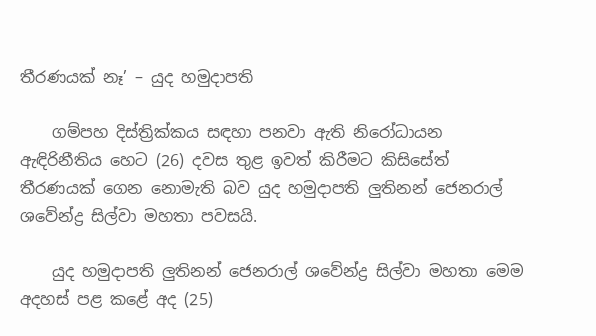තීරණයක් නෑ’ – යුද හමුදාපති

    ගම්පහ දිස්ත්‍රික්කය සඳහා පනවා ඇති නිරෝධායන ඇඳිරිනීතිය හෙට (26) දවස තුළ ඉවත් කිරීමට කිසිසේත් තීරණයක් ගෙන නොමැති බව යුද හමුදාපති ලුතිනන් ජෙනරාල් ශවේන්ද්‍ර සිල්වා මහතා පවසයි.

    යුද හමුදාපති ලුතිනන් ජෙනරාල් ශවේන්ද්‍ර සිල්වා මහතා මෙම අදහස් පළ කළේ අද (25)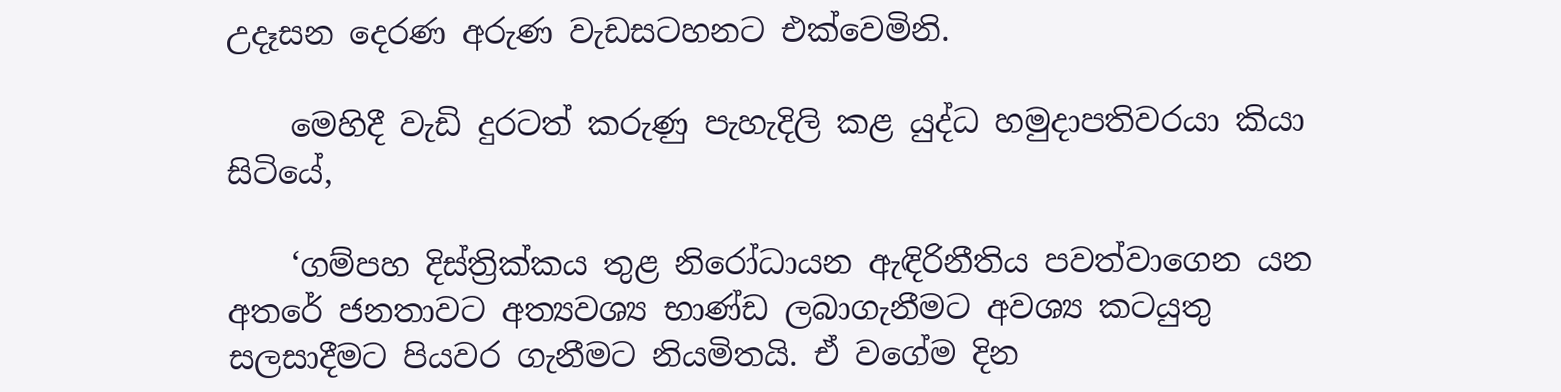උදෑසන දෙරණ අරුණ වැඩසටහනට එක්වෙමිනි.

    මෙහිදී වැඩි දුරටත් කරුණු පැහැදිලි කළ යුද්ධ හමුදාපතිවරයා කියා සිටියේ,

    ‘ගම්පහ දිස්ත්‍රික්කය තුළ නිරෝධායන ඇඳිරිනීතිය පවත්වාගෙන යන අතරේ ජනතාවට අත්‍යවශ්‍ය භාණ්ඩ ලබාගැනීමට අවශ්‍ය කටයුතු සලසාදීමට පියවර ගැනීමට නියමිතයි. ඒ වගේම දින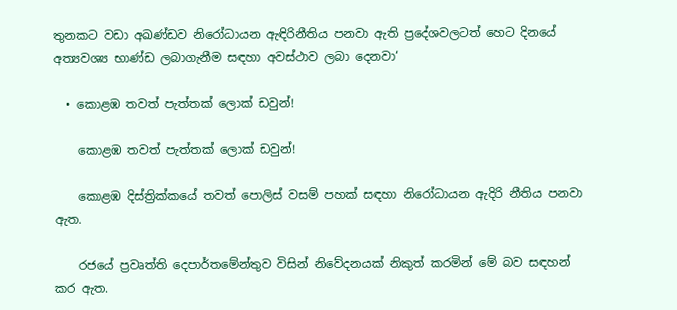තුනකට වඩා අඛණ්ඩව නිරෝධායන ඇඳිරිනීතිය පනවා ඇති ප්‍රදේශවලටත් හෙට දිනයේ අත්‍යවශ්‍ය භාණ්ඩ ලබාගැනීම සඳහා අවස්ථාව ලබා දෙනවා‘

  • කොළඹ තවත් පැත්තක් ලොක් ඩවුන්!

    කොළඹ තවත් පැත්තක් ලොක් ඩවුන්!

    කොළඹ දිස්ත්‍රික්කයේ තවත් පොලිස් වසම් පහක් සඳහා නිරෝධායන ඇදිරි නීතිය පනවා ඇත.

    රජයේ ප්‍රවෘත්ති දෙපාර්තමේන්තුව විසින් නිවේදනයක් නිකුත් කරමින් මේ බව සඳහන් කර ඇත.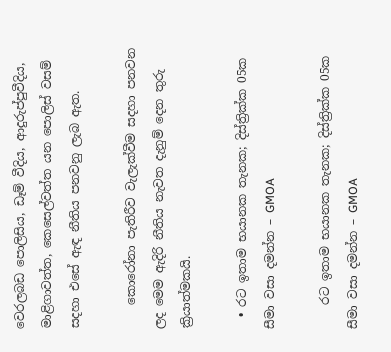වෙරලබඩ පොලිසිය, ඩෑම් වීදිය, ආදුරුප්පුවීදිය, මාළිගාවත්ත, කෙසෙල්වත්ත යන පොලිස් වසම් සදහා එසේ ඇඳ නීතිය පනවනු ලැබ ඇත.

    කොරෝනා පැතිරීව වැලැක්වීම සදහා පනවන ලද මෙම ඇදිරි නීතිය නැවත දැනුම් දෙන තුරු ක්‍රියාත්මකයි.

  • රට ඉතාම භයානක තැනක; දිස්ත්‍රික්ක 05ක සීමා වසා දමන්න – GMOA

    රට ඉතාම භයානක තැනක; දිස්ත්‍රික්ක 05ක සීමා වසා දමන්න – GMOA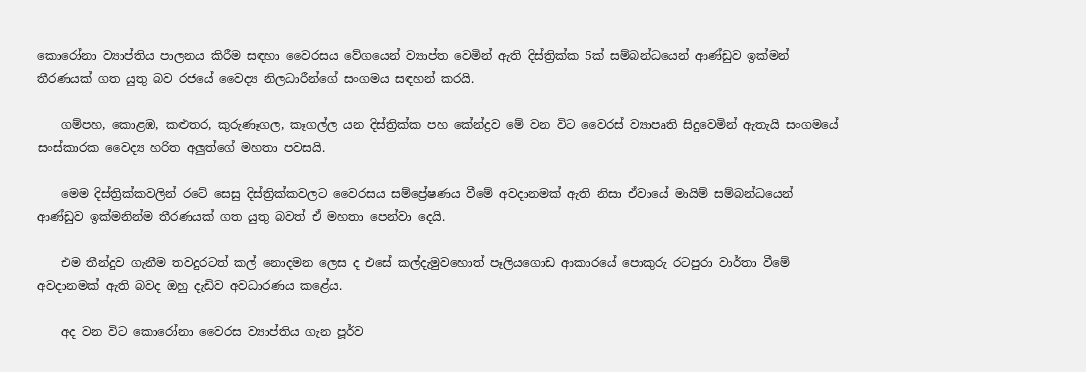කොරෝනා ව්‍යාප්තිය පාලනය කිරීම සඳහා වෛරසය වේගයෙන් ව්‍යාප්ත වෙමින් ඇති දිස්ත්‍රික්ක 5ක් සම්බන්ධයෙන් ආණ්ඩුව ඉක්මන් තීරණයක් ගත යුතු බව රජයේ වෛද්‍ය නිලධාරීන්ගේ සංගමය සඳහන් කරයි.

    ගම්පහ, කොළඹ, කළුතර, කුරුණෑගල, කෑගල්ල යන දිස්ත්‍රික්ක පහ කේන්ද්‍රව මේ වන විට වෛරස් ව්‍යාපෘති සිදුවෙමින් ඇතැයි සංගමයේ සංස්කාරක වෛද්‍ය හරිත අලුත්ගේ මහතා පවසයි.

    මෙම දිස්ත්‍රික්කවලින් රටේ සෙසු දිස්ත්‍රික්කවලට වෛරසය සම්ප්‍රේෂණය වීමේ අවදානමක් ඇති නිසා ඒවායේ මායිම් සම්බන්ධයෙන් ආණ්ඩුව ඉක්මනින්ම තීරණයක් ගත යුතු බවත් ඒ මහතා පෙන්වා දෙයි.

    එම තීන්දුව ගැනීම තවදුරටත් කල් නොදමන ලෙස ද එසේ කල්දැමුවහොත් පෑලියගොඩ ආකාරයේ පොකුරු රටපුරා වාර්තා වීමේ අවදානමක් ඇති බවද ඔහු දැඩිව අවධාරණය කළේය.

    අද වන විට කොරෝනා වෛරස ව්‍යාප්තිය ගැන පූර්ව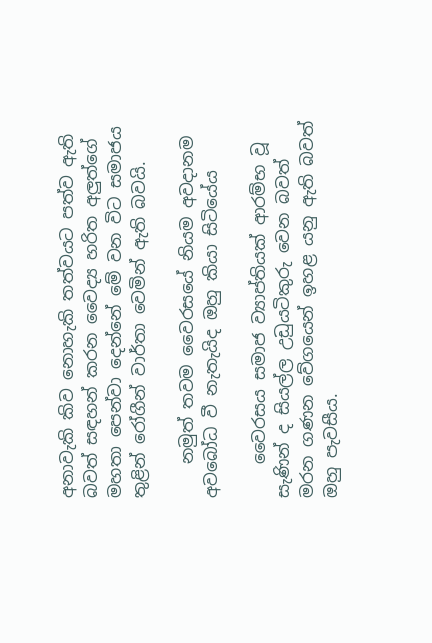අනාවැකි කිව නොහැකි තත්වයට පත්ව ඇති බවත් සඳහන් කරන වෛද්‍ය හරිත අලුත්ගේ මහතා පෙන්වා දෙන්නේ මේ වන විට සමාජය තුළින් රෝගීන් වාර්තා වෙමින් ඇති බවයි.

    නමුත් තවම වෛරසයේ නියම අවදානම අවබෝධ වී නැතැයිද ඔහු කියා සිටියේය

    වෛරසය සමාජ ව්‍යාප්තියක් ආරම්භ වූ සැණින් ද සියල්ල උඩුයටිකුරු වෙන බවත් මරන ගණන වේගයෙන් ඉහළ යනු ඇති බවත් ඔහු පැවසීය.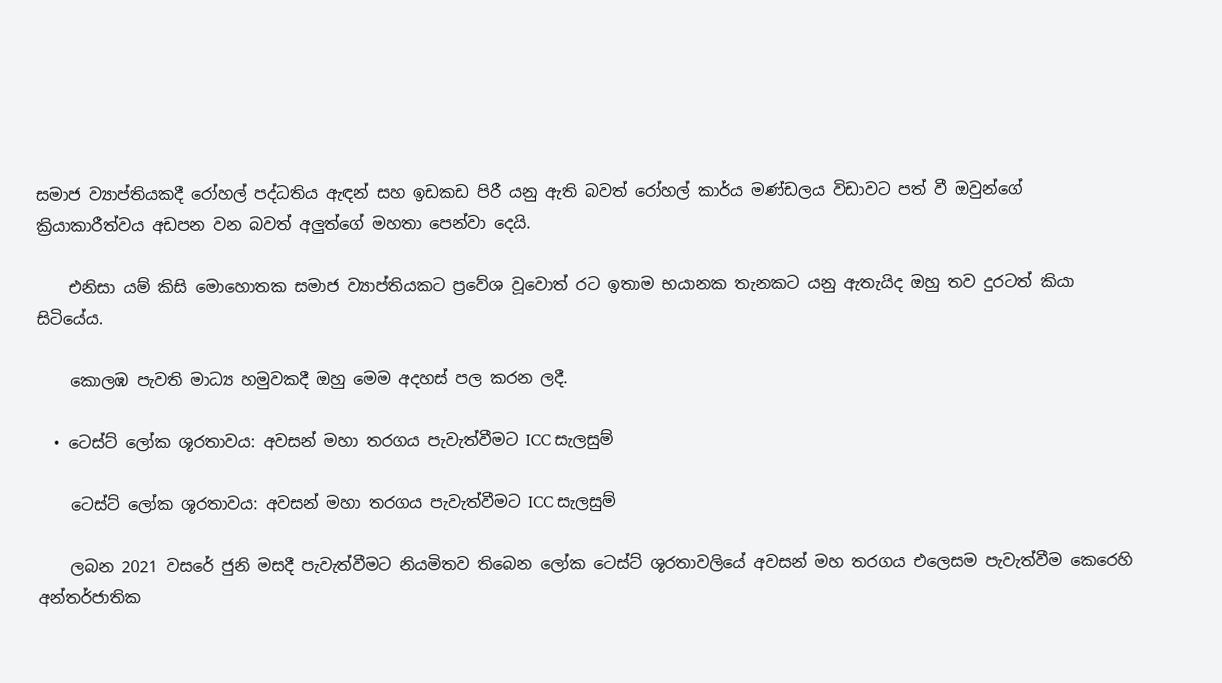සමාජ ව්‍යාප්තියකදී රෝහල් පද්ධතිය ඇඳන් සහ ඉඩකඩ පිරී යනු ඇති බවත් රෝහල් කාර්ය මණ්ඩලය විඩාවට පත් වී ඔවුන්ගේ ක්‍රියාකාරීත්වය අඩපන වන බවත් අලුත්ගේ මහතා පෙන්වා දෙයි.

    එනිසා යම් කිසි මොහොතක සමාජ ව්‍යාප්තියකට ප්‍රවේශ වූවොත් රට ඉතාම භයානක තැනකට යනු ඇතැයිද ඔහු තව දුරටත් කියා සිටියේය.

    කොලඹ පැවති මාධ්‍ය හමුවකදී ඔහු මෙම අදහස් පල කරන ලදී.

  • ටෙස්ට් ලෝක ශූරතාවය: අවසන් මහා තරගය පැවැත්වීමට ICC සැලසුම්

    ටෙස්ට් ලෝක ශූරතාවය: අවසන් මහා තරගය පැවැත්වීමට ICC සැලසුම්

    ලබන 2021 වසරේ ජුනි මසදී පැවැත්වීමට නියමිතව තිබෙන ලෝක ටෙස්ට් ශූරතාවලියේ අවසන් මහ තරගය එලෙසම පැවැත්වීම කෙරෙහි අන්තර්ජාතික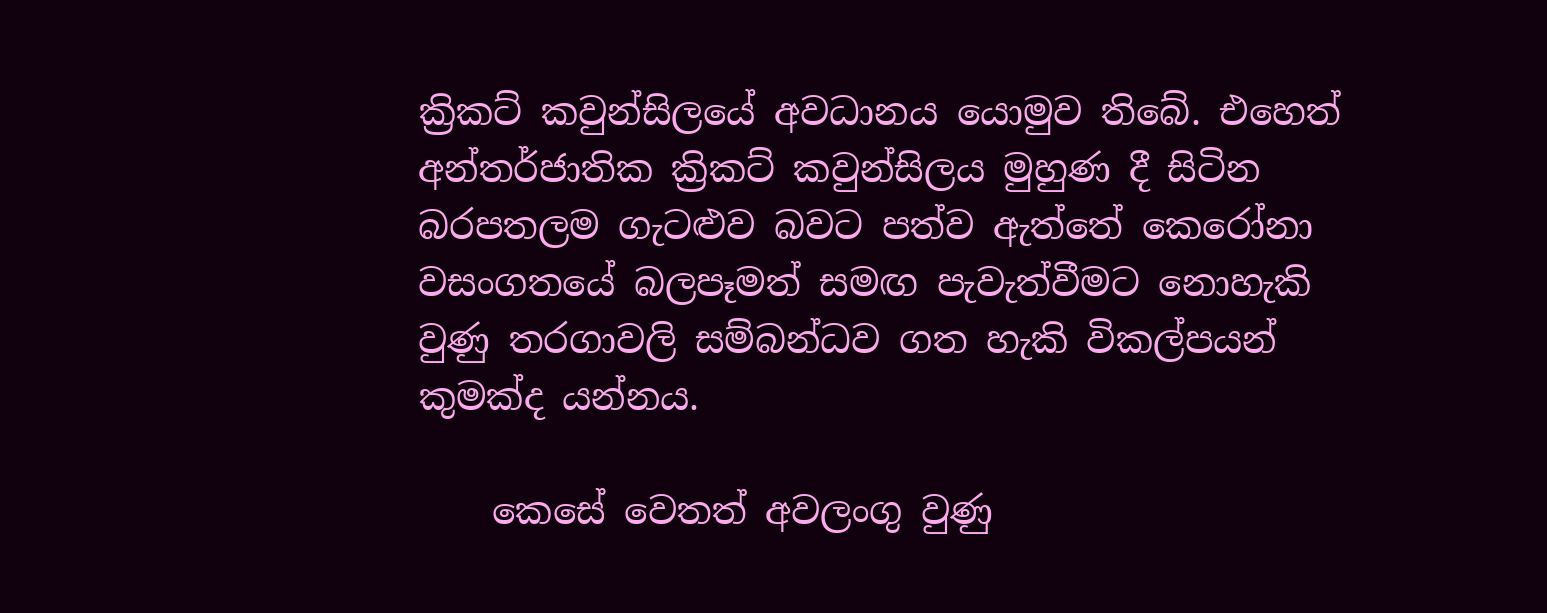ක්‍රිකට් කවුන්සිලයේ අවධානය යොමුව තිබේ. එහෙත් අන්තර්ජාතික ක්‍රිකට් කවුන්සිලය මුහුණ දී සිටින බරපතලම ගැටළුව බවට පත්ව ඇත්තේ කෙරෝනා වසංගතයේ බලපෑමත් සමඟ පැවැත්වීමට නොහැකි වුණු තරගාවලි සම්බන්ධව ගත හැකි විකල්පයන් කුමක්ද යන්නය.

    කෙසේ වෙතත් අවලංගු වුණු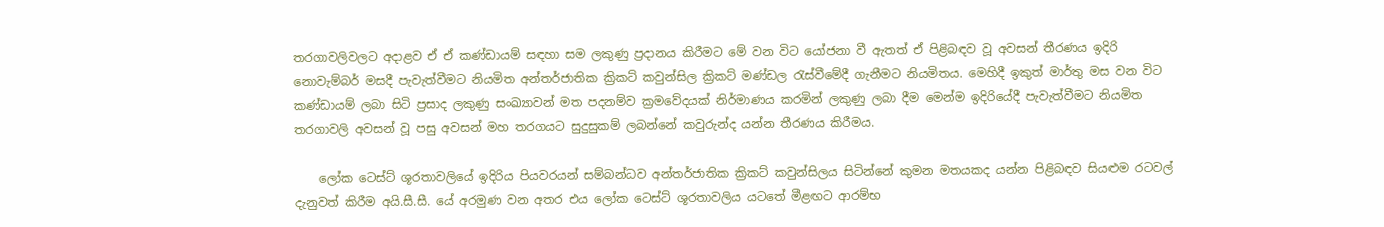තරගාවලිවලට අදාළව ඒ ඒ කණ්ඩායම් සඳහා සම ලකුණු ප්‍රදානය කිරීමට මේ වන විට යෝජනා වී ඇතත් ඒ පිළිබඳව වූ අවසන් තීරණය ඉදිරි නොවැම්බර් මසදී පැවැත්වීමට නියමිත අන්තර්ජාතික ක්‍රිකට් කවුන්සිල ක්‍රිකට් මණ්ඩල රැස්වීමේදී ගැනීමට නියමිතය. මෙහිදී ඉකුත් මාර්තු මස වන විට කණ්ඩායම් ලබා සිටි ප්‍රසාද ලකුණු සංඛ්‍යාවන් මත පදනම්ව ක්‍රමවේදයක් නිර්මාණය කරමින් ලකුණු ලබා දීම මෙන්ම ඉදිරියේදී පැවැත්වීමට නියමිත තරගාවලි අවසන් වූ පසු අවසන් මහ තරගයට සුදුසුකම් ලබන්නේ කවුරුන්ද යන්න තීරණය කිරීමය.

    ලෝක ටෙස්ට් ශූරතාවලියේ ඉදිරිය පියවරයන් සම්බන්ධව අන්තර්ජාතික ක්‍රිකට් කවුන්සිලය සිටින්නේ කුමන මතයකද යන්න පිළිබඳව සියළුම රටවල් දැනුවත් කිරීම අයි.සී.සී. යේ අරමුණ වන අතර එය ලෝක ටෙස්ට් ශූරතාවලිය යටතේ මීළඟට ආරම්භ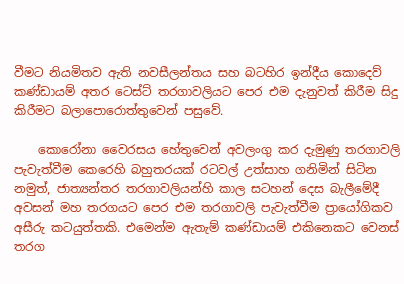වීමට නියමිතව ඇති නවසීලන්තය සහ බටහිර ඉන්දීය කොදෙව් කණ්ඩායම් අතර ටෙස්ට් තරගාවලියට පෙර එම දැනුවත් කිරීම සිදු කිරීමට බලාපොරොත්තුවෙන් පසුවේ.

    කොරෝනා වෛරසය හේතුවෙන් අවලංගු කර දැමුණු තරගාවලි පැවැත්වීම කෙරෙහි බහුතරයක් රටවල් උත්සාහ ගනිමින් සිටින නමුත්, ජාත්‍යන්තර තරගාවලියන්හි කාල සටහන් දෙස බැලීමේදී අවසන් මහ තරගයට පෙර එම තරගාවලි පැවැත්වීම ප්‍රායෝගිකව අසීරු කටයුත්තකි. එමෙන්ම ඇතැම් කණ්ඩායම් එකිනෙකට වෙනස් තරග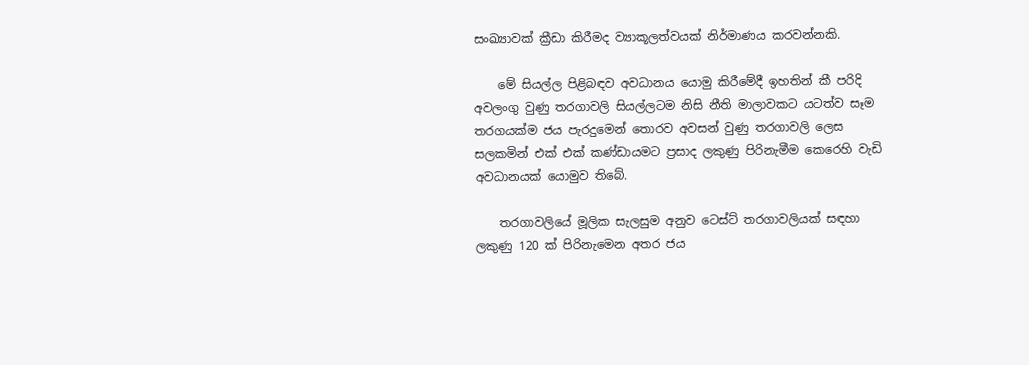සංඛ්‍යාවක් ක්‍රීඩා කිරීමද ව්‍යාකූලත්වයක් නිර්මාණය කරවන්නකි.

    මේ සියල්ල පිළිබඳව අවධානය යොමු කිරීමේදී ඉහතින් කී පරිදි අවලංගු වුණු තරගාවලි සියල්ලටම නිසි නීති මාලාවකට යටත්ව සෑම තරගයක්ම ජය පැරදුමෙන් තොරව අවසන් වුණු තරගාවලි ලෙස සලකමින් එක් එක් කණ්ඩායමට ප්‍රසාද ලකුණු පිරිනැමීම කෙරෙහි වැඩි අවධානයක් යොමුව තිබේ.

    තරගාවලියේ මූලික සැලසුම අනුව ටෙස්ට් තරගාවලියක් සඳහා ලකුණු 120 ක් පිරිනැමෙන අතර ජය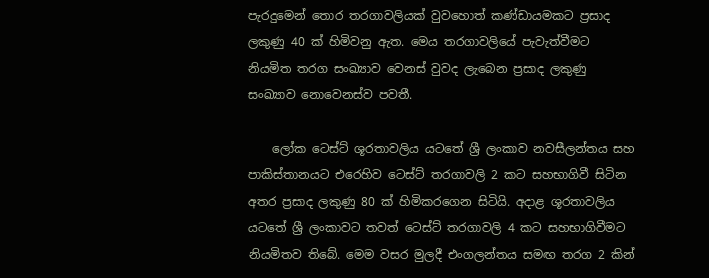පැරදුමෙන් තොර තරගාවලියක් වුවහොත් කණ්ඩායමකට ප්‍රසාද ලකුණු 40 ක් හිමිවනු ඇත. මෙය තරගාවලියේ පැවැත්වීමට නියමිත තරග සංඛ්‍යාව වෙනස් වුවද ලැබෙන ප්‍රසාද ලකුණු සංඛ්‍යාව නොවෙනස්ව පවතී.

    ලෝක ටෙස්ට් ශූරතාවලිය යටතේ ශ්‍රී ලංකාව නවසීලන්තය සහ පාකිස්තානයට එරෙහිව ටෙස්ට් තරගාවලි 2 කට සහභාගිවී සිටින අතර ප්‍රසාද ලකුණු 80 ක් හිමිකරගෙන සිටියි. අදාළ ශූරතාවලිය යටතේ ශ්‍රී ලංකාවට තවත් ටෙස්ට් තරගාවලි 4 කට සහභාගිවීමට නියමිතව තිබේ. මෙම වසර මුලදී එංගලන්තය සමඟ තරග 2 කින්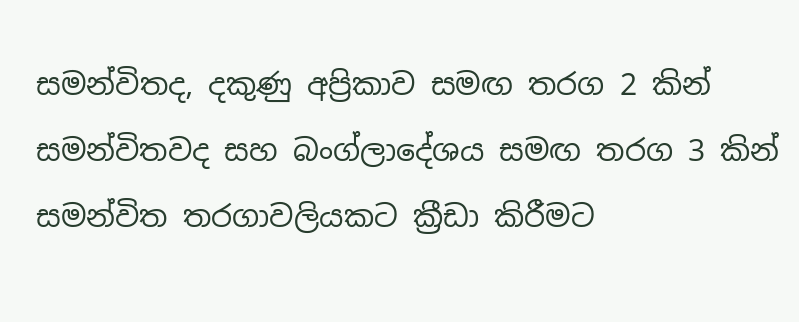සමන්විතද, දකුණු අප්‍රිකාව සමඟ තරග 2 කින් සමන්විතවද සහ බංග්ලාදේශය සමඟ තරග 3 කින් සමන්විත තරගාවලියකට ක්‍රීඩා කිරීමට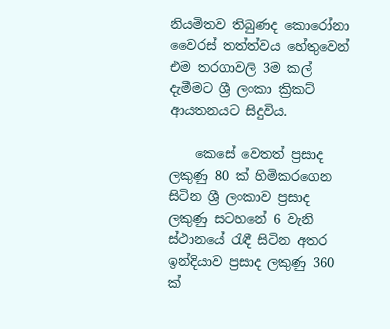නියමිතව තිබුණද කොරෝනා වෛරස් තත්ත්වය හේතුවෙන් එම තරගාවලි 3ම කල් දැමීමට ශ්‍රී ලංකා ක්‍රිකට් ආයතනයට සිදුවිය.

    කෙසේ වෙතත් ප්‍රසාද ලකුණු 80 ක් හිමිකරගෙන සිටින ශ්‍රී ලංකාව ප්‍රසාද ලකුණු සටහනේ 6 වැනි ස්ථානයේ රැඳී සිටින අතර ඉන්දියාව ප්‍රසාද ලකුණු 360 ක්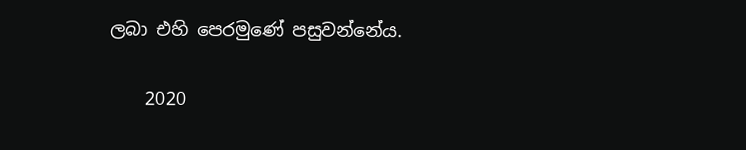ලබා එහි පෙරමුණේ පසුවන්නේය.

    2020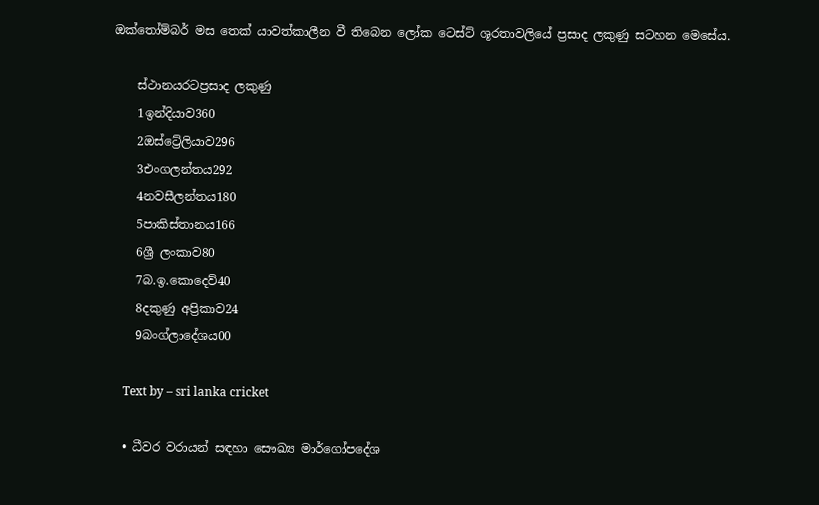ඔක්තෝම්බර් මස තෙක් යාවත්කාලීන වී තිබෙන ලෝක ටෙස්ට් ශූරතාවලියේ ප්‍රසාද ලකුණු සටහන මෙසේය.

    ස්ථානයරටප්‍රසාද ලකුණු
    1ඉන්දියාව360
    2ඔස්ට්‍රේලියාව296
    3එංගලන්තය292
    4නවසීලන්තය180
    5පාකිස්තානය166
    6ශ්‍රී ලංකාව80
    7බ.ඉ.කොදෙව්40
    8දකුණු අප්‍රිකාව24
    9බංග්ලාදේශය00

    Text by – sri lanka cricket

  • ධීවර වරායන් සඳහා සෞඛ්‍ය මාර්ගෝපදේශ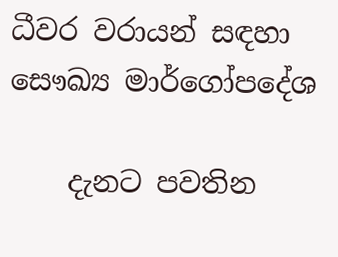ධීවර වරායන් සඳහා සෞඛ්‍ය මාර්ගෝපදේශ

    දැනට පවතින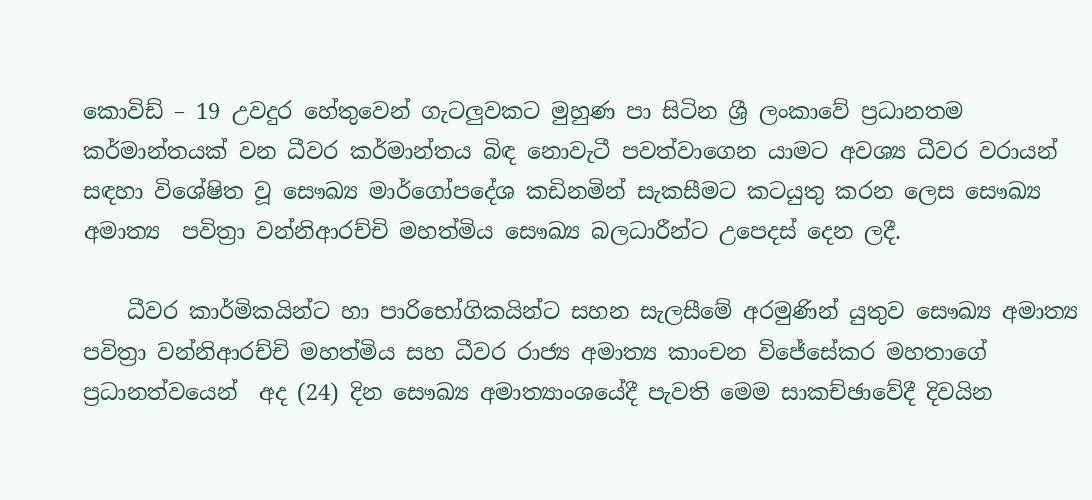කොවිඩ් – 19 උවදුර හේතුවෙන් ගැටලුවකට මුහුණ පා සිටින ශ්‍රී ලංකාවේ ප්‍රධානතම කර්මාන්තයක් වන ධීවර කර්මාන්තය බිඳ නොවැටී පවත්වාගෙන යාමට අවශ්‍ය ධීවර වරායන් සඳහා විශේෂිත වූ සෞඛ්‍ය මාර්ගෝපදේශ කඩිනමින් සැකසීමට කටයුතු කරන ලෙස සෞඛ්‍ය අමාත්‍ය  පවිත්‍රා වන්නිආරච්චි මහත්මිය සෞඛ්‍ය බලධාරීන්ට උප‍ෙදස් දෙන ලදී.

    ධීවර කාර්මිකයින්ට හා පාරිභෝගිකයින්ට සහන සැලසීමේ අරමුණින් යුතුව සෞඛ්‍ය අමාත්‍ය  පවිත්‍රා වන්නිආරච්චි මහත්මිය සහ ධීවර රාජ්‍ය අමාත්‍ය කාංචන විජේසේකර මහතාගේ ප්‍රධානත්වයෙන්  අද (24) දින සෞඛ්‍ය අමාත්‍යාංශයේදී පැවති මෙම සාකච්ඡාවේදී දිවයින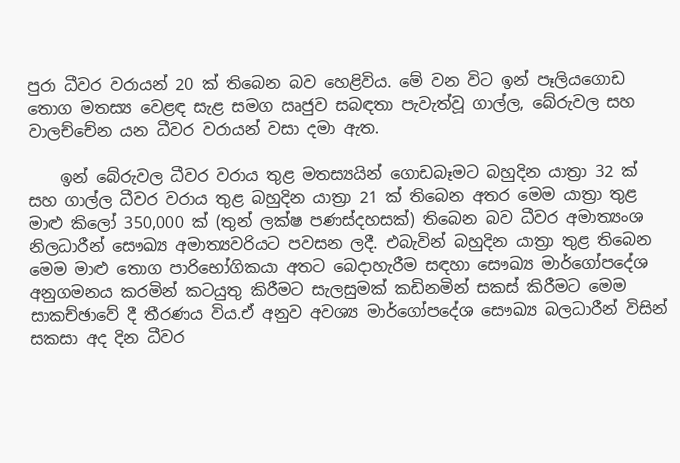පුරා ධීවර වරායන් 20 ක් තිබෙන බව හෙළිවිය. මේ වන විට ඉන් පෑලියගොඩ තොග මතස්‍ය වෙළඳ සැළ සමග ඍජුව සබඳතා පැවැත්වූ ගාල්ල, බේරුවල සහ වාලච්චේන යන ධීවර වරායන් වසා දමා ඇත.

    ඉන් බේරුවල ධීවර වරාය තුළ මතස්‍යයින් ගොඩබෑමට බහුදින යාත්‍රා 32 ක් සහ ගාල්ල ධීවර වරාය තුළ බහුදින යාත්‍රා 21 ක් තිබෙන අතර මෙම යාත්‍රා තුළ මාළු කිලෝ 350,000 ක් (තුන් ලක්ෂ පණස්දහසක්) තිබෙන බව ධීවර අමාත්‍යංශ නිලධාරීන් සෞඛ්‍ය අමාත්‍යවරියට පවසන ලදී. එබැවින් බහුදින යාත්‍රා තුළ තිබෙන මෙම මාළු තොග පාරිභෝගිකයා අතට බෙදාහැරීම සඳහා සෞඛ්‍ය මාර්ගෝපදේශ අනුගමනය කරමින් කටයුතු කිරීමට සැලසුමක් කඩිනමින් සකස් කිරීමට මෙම සාකච්ඡාවේ දී තීරණය විය.ඒ අනුව අවශ්‍ය මාර්ගෝපදේශ සෞඛ්‍ය බලධාරීන් විසින් සකසා අද දින ධීවර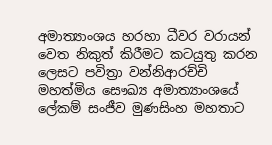අමාත්‍යාංශය හරහා ධීවර වරායන් වෙත නිකුත් කිරීමට කටයුතු කරන ලෙසට පවිත්‍රා වන්නිආරච්චි මහත්මිය සෞඛ්‍ය අමාත්‍යාංශයේ ලේකම් සංජීව මුණසිංහ මහතාට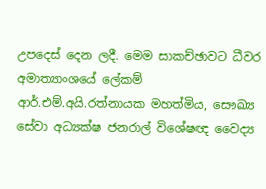උපදෙස් දෙන ලදී. මෙම සාකච්ඡාවට ධීවර අමාත්‍යාංශයේ ලේකම් ආර්.එම්.අයි.රත්නායක මහත්මිය, සෞඛ්‍ය සේවා අධ්‍යක්ෂ ජනරාල් විශේෂඥ වෛද්‍ය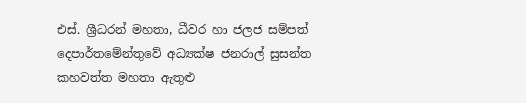එස්. ශ්‍රීධරන් මහතා, ධීවර හා ජලජ සම්පත් දෙපාර්තමේන්තුවේ අධ්‍යක්ෂ ජනරාල් සුසන්ත කහවත්ත මහතා ඇතුළු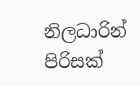නිලධාරින් පිරිසක්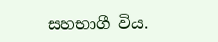සහභාගී විය.